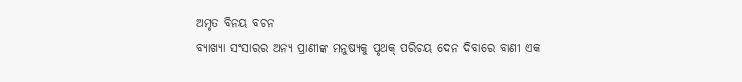ଅମୃତ ବିନୟ ବଚନ
ବ୍ୟାଖ୍ୟା ସଂସାରର ଅନ୍ୟ ପ୍ରାଣୀଙ୍କ ମନୁଷ୍ୟକୁ ପୃଥକ୍ ପରିଚୟ ଦେନ ଦିବାରେ ବାଣୀ ଏକ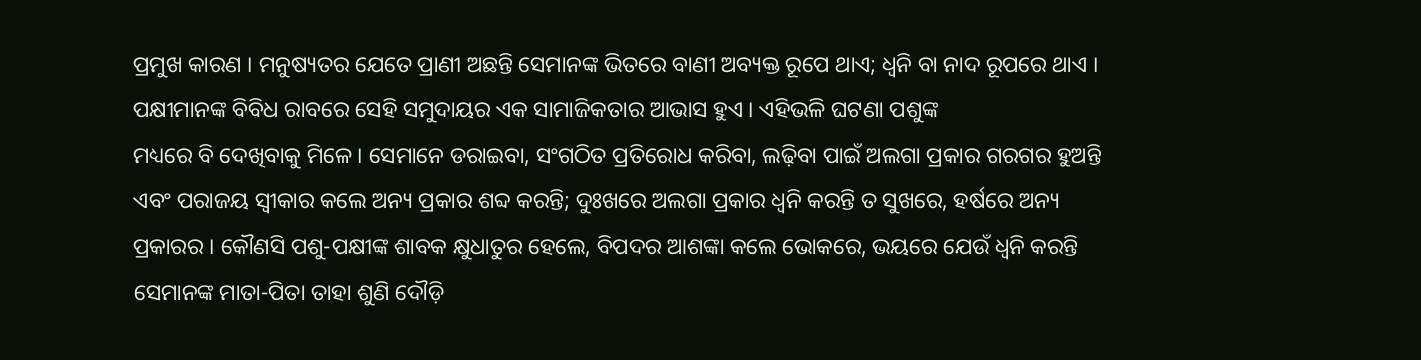ପ୍ରମୁଖ କାରଣ । ମନୁଷ୍ୟତର ଯେତେ ପ୍ରାଣୀ ଅଛନ୍ତି ସେମାନଙ୍କ ଭିତରେ ବାଣୀ ଅବ୍ୟକ୍ତ ରୂପେ ଥାଏ; ଧ୍ୱନି ବା ନାଦ ରୂପରେ ଥାଏ । ପକ୍ଷୀମାନଙ୍କ ବିବିଧ ରାବରେ ସେହି ସମୁଦାୟର ଏକ ସାମାଜିକତାର ଆଭାସ ହୁଏ । ଏହିଭଳି ଘଟଣା ପଶୁଙ୍କ
ମଧ୍ୟରେ ବି ଦେଖିବାକୁ ମିଳେ । ସେମାନେ ଡରାଇବା, ସଂଗଠିତ ପ୍ରତିରୋଧ କରିବା, ଲଢ଼ିବା ପାଇଁ ଅଲଗା ପ୍ରକାର ଗରଗର ହୁଅନ୍ତି ଏବଂ ପରାଜୟ ସ୍ୱୀକାର କଲେ ଅନ୍ୟ ପ୍ରକାର ଶବ୍ଦ କରନ୍ତି; ଦୁଃଖରେ ଅଲଗା ପ୍ରକାର ଧ୍ଵନି କରନ୍ତି ତ ସୁଖରେ, ହର୍ଷରେ ଅନ୍ୟ ପ୍ରକାରର । କୌଣସି ପଶୁ-ପକ୍ଷୀଙ୍କ ଶାବକ କ୍ଷୁଧାତୁର ହେଲେ, ବିପଦର ଆଶଙ୍କା କଲେ ଭୋକରେ, ଭୟରେ ଯେଉଁ ଧ୍ବନି କରନ୍ତି ସେମାନଙ୍କ ମାତା-ପିତା ତାହା ଶୁଣି ଦୌଡ଼ି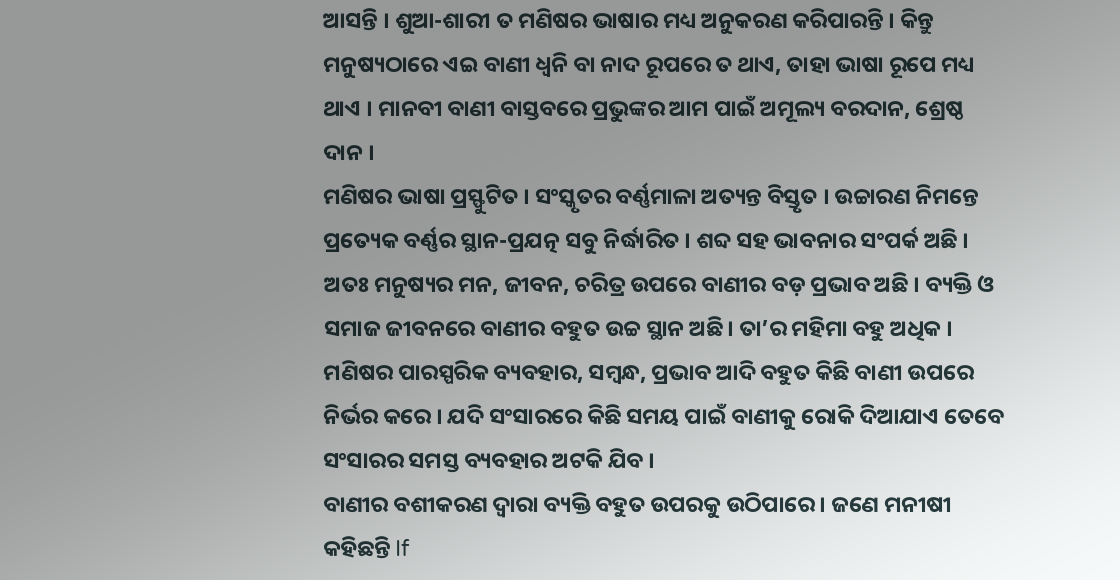ଆସନ୍ତି । ଶୁଆ-ଶାରୀ ତ ମଣିଷର ଭାଷାର ମଧ୍ୟ ଅନୁକରଣ କରିପାରନ୍ତି । କିନ୍ତୁ ମନୁଷ୍ୟଠାରେ ଏଇ ବାଣୀ ଧ୍ବନି ବା ନାଦ ରୂପରେ ତ ଥାଏ, ତାହା ଭାଷା ରୂପେ ମଧ୍ୟ ଥାଏ । ମାନବୀ ବାଣୀ ବାସ୍ତବରେ ପ୍ରଭୁଙ୍କର ଆମ ପାଇଁ ଅମୂଲ୍ୟ ବରଦାନ, ଶ୍ରେଷ୍ଠ ଦାନ ।
ମଣିଷର ଭାଷା ପ୍ରସ୍ଫୁଟିତ । ସଂସ୍କୃତର ବର୍ଣ୍ଣମାଳା ଅତ୍ୟନ୍ତ ବିସ୍ତୃତ । ଉଚ୍ଚାରଣ ନିମନ୍ତେ ପ୍ରତ୍ୟେକ ବର୍ଣ୍ଣର ସ୍ଥାନ-ପ୍ରଯତ୍ନ ସବୁ ନିର୍ଦ୍ଧାରିତ । ଶବ୍ଦ ସହ ଭାବନାର ସଂପର୍କ ଅଛି । ଅତଃ ମନୁଷ୍ୟର ମନ, ଜୀବନ, ଚରିତ୍ର ଉପରେ ବାଣୀର ବଡ଼ ପ୍ରଭାବ ଅଛି । ବ୍ୟକ୍ତି ଓ ସମାଜ ଜୀବନରେ ବାଣୀର ବହୁତ ଉଚ୍ଚ ସ୍ଥାନ ଅଛି। ତା’ର ମହିମା ବହୁ ଅଧିକ । ମଣିଷର ପାରସ୍ପରିକ ବ୍ୟବହାର, ସମ୍ବନ୍ଧ, ପ୍ରଭାବ ଆଦି ବହୁତ କିଛି ବାଣୀ ଉପରେ ନିର୍ଭର କରେ । ଯଦି ସଂସାରରେ କିଛି ସମୟ ପାଇଁ ବାଣୀକୁ ରୋକି ଦିଆଯାଏ ତେବେ ସଂସାରର ସମସ୍ତ ବ୍ୟବହାର ଅଟକି ଯିବ ।
ବାଣୀର ବଶୀକରଣ ଦ୍ବାରା ବ୍ୟକ୍ତି ବହୁତ ଉପରକୁ ଉଠିପାରେ । ଜଣେ ମନୀଷୀ କହିଛନ୍ତି If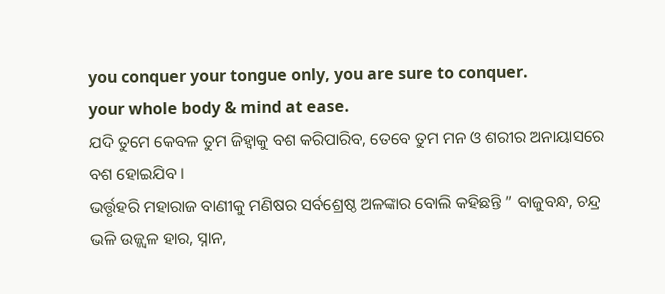you conquer your tongue only, you are sure to conquer.
your whole body & mind at ease.
ଯଦି ତୁମେ କେବଳ ତୁମ ଜିହ୍ବାକୁ ବଶ କରିପାରିବ, ତେବେ ତୁମ ମନ ଓ ଶରୀର ଅନାୟାସରେ ବଶ ହୋଇଯିବ ।
ଭର୍ତ୍ତୃହରି ମହାରାଜ ବାଣୀକୁ ମଣିଷର ସର୍ବଶ୍ରେଷ୍ଠ ଅଳଙ୍କାର ବୋଲି କହିଛନ୍ତି ” ବାଜୁବନ୍ଧ, ଚନ୍ଦ୍ର ଭଳି ଉଜ୍ଜ୍ଵଳ ହାର, ସ୍ନାନ,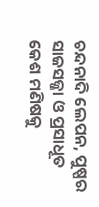ଚନ୍ଦନାଦି ଲେପନ, ପୁଷ୍ପର ସାଜସଜ୍ଜା ଓ ପ୍ରସାଧୂତ କେଶ ମଣିଷକୁ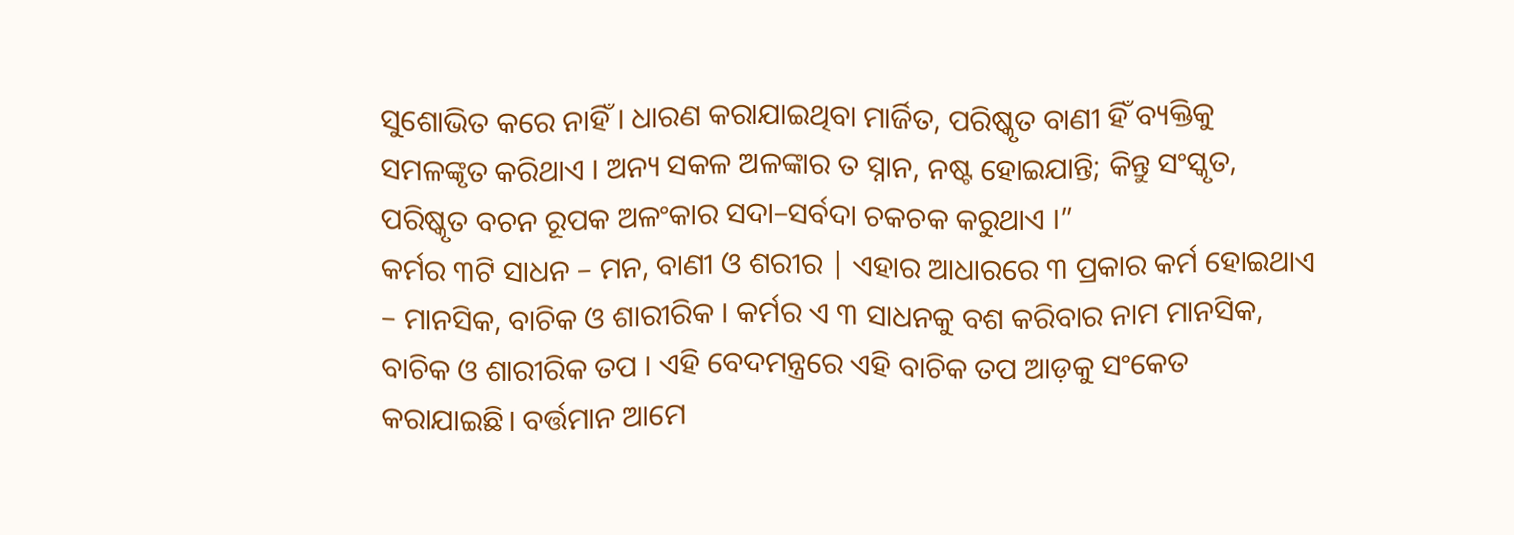ସୁଶୋଭିତ କରେ ନାହିଁ । ଧାରଣ କରାଯାଇଥିବା ମାର୍ଜିତ, ପରିଷ୍କୃତ ବାଣୀ ହିଁ ବ୍ୟକ୍ତିକୁ ସମଳଙ୍କୃତ କରିଥାଏ । ଅନ୍ୟ ସକଳ ଅଳଙ୍କାର ତ ସ୍ନାନ, ନଷ୍ଟ ହୋଇଯାନ୍ତି; କିନ୍ତୁ ସଂସ୍କୃତ, ପରିଷ୍କୃତ ବଚନ ରୂପକ ଅଳଂକାର ସଦା–ସର୍ବଦା ଚକଚକ କରୁଥାଏ ।”
କର୍ମର ୩ଟି ସାଧନ – ମନ, ବାଣୀ ଓ ଶରୀର | ଏହାର ଆଧାରରେ ୩ ପ୍ରକାର କର୍ମ ହୋଇଥାଏ – ମାନସିକ, ବାଚିକ ଓ ଶାରୀରିକ । କର୍ମର ଏ ୩ ସାଧନକୁ ବଶ କରିବାର ନାମ ମାନସିକ, ବାଚିକ ଓ ଶାରୀରିକ ତପ । ଏହି ବେଦମନ୍ତ୍ରରେ ଏହି ବାଚିକ ତପ ଆଡ଼କୁ ସଂକେତ କରାଯାଇଛି। ବର୍ତ୍ତମାନ ଆମେ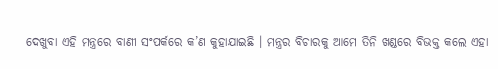ଦେଖୁବା ଏହି ମନ୍ତ୍ରରେ ବାଣୀ ସଂପର୍କରେ କ’ଣ କୁହାଯାଇଛି । ମନ୍ତ୍ରର ବିଚାରକୁ ଆମେ ତିନି ଖଣ୍ଡରେ ବିଭକ୍ତ କଲେ ଏହା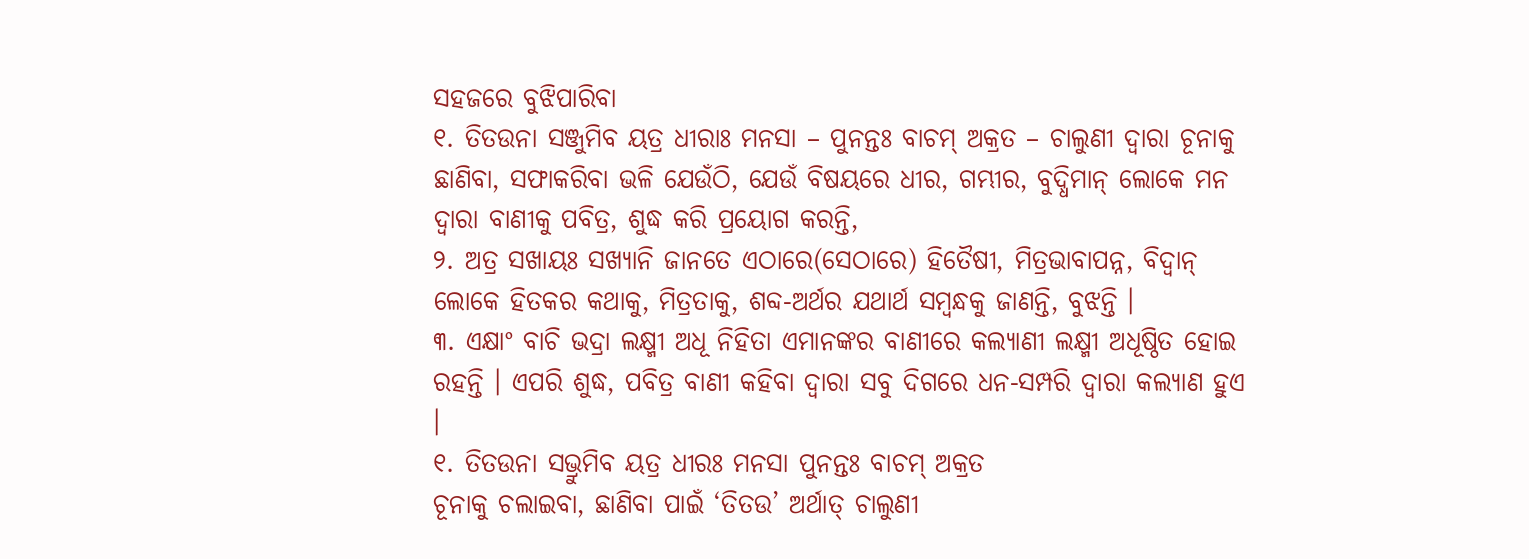ସହଜରେ ବୁଝିପାରିବା
୧. ତିତଉନା ସଞ୍ଜୁମିବ ୟତ୍ର ଧୀରାଃ ମନସା – ପୁନନ୍ତଃ ବାଚମ୍ ଅକ୍ରତ – ଚାଲୁଣୀ ଦ୍ବାରା ଚୂନାକୁ ଛାଣିବା, ସଫାକରିବା ଭଳି ଯେଉଁଠି, ଯେଉଁ ବିଷୟରେ ଧୀର, ଗମ୍ଭୀର, ବୁଦ୍ଧିମାନ୍ ଲୋକେ ମନ ଦ୍ଵାରା ବାଣୀକୁ ପବିତ୍ର, ଶୁଦ୍ଧ କରି ପ୍ରୟୋଗ କରନ୍ତି,
୨. ଅତ୍ର ସଖାୟଃ ସଖ୍ୟାନି ଜାନତେ ଏଠାରେ(ସେଠାରେ) ହିତୈଷୀ, ମିତ୍ରଭାବାପନ୍ନ, ବିଦ୍ୱାନ୍ ଲୋକେ ହିତକର କଥାକୁ, ମିତ୍ରତାକୁ, ଶବ୍ଦ-ଅର୍ଥର ଯଥାର୍ଥ ସମ୍ବନ୍ଧକୁ ଜାଣନ୍ତି, ବୁଝନ୍ତି ।
୩. ଏକ୍ଷାଂ ବାଚି ଭଦ୍ରା ଲକ୍ଷ୍ମୀ ଅଧୂ ନିହିତା ଏମାନଙ୍କର ବାଣୀରେ କଲ୍ୟାଣୀ ଲକ୍ଷ୍ମୀ ଅଧୂଷ୍ଠିତ ହୋଇ ରହନ୍ତି । ଏପରି ଶୁଦ୍ଧ, ପବିତ୍ର ବାଣୀ କହିବା ଦ୍ଵାରା ସବୁ ଦିଗରେ ଧନ-ସମ୍ପରି ଦ୍ଵାରା କଲ୍ୟାଣ ହୁଏ ।
୧. ତିତଉନା ସଭ୍ରୁମିବ ୟତ୍ର ଧୀରଃ ମନସା ପୁନନ୍ତଃ ବାଚମ୍ ଅକ୍ରତ
ଚୂନାକୁ ଚଲାଇବା, ଛାଣିବା ପାଇଁ ‘ତିତଉ’ ଅର୍ଥାତ୍ ଚାଲୁଣୀ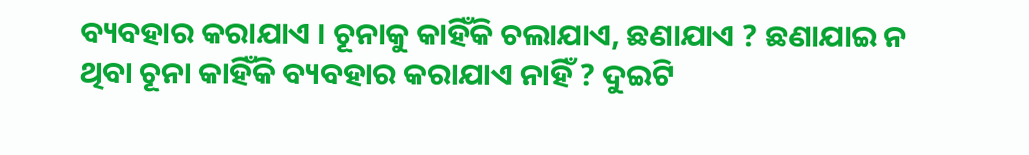ବ୍ୟବହାର କରାଯାଏ । ଚୂନାକୁ କାହିଁକି ଚଲାଯାଏ, ଛଣାଯାଏ ? ଛଣାଯାଇ ନ ଥିବା ଚୂନା କାହିଁକି ବ୍ୟବହାର କରାଯାଏ ନାହିଁ ? ଦୁଇଟି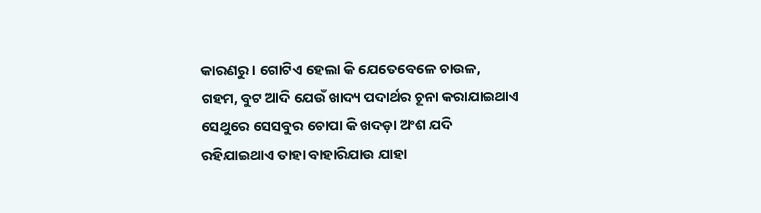କାରଣରୁ । ଗୋଟିଏ ହେଲା କି ଯେତେବେଳେ ଚାଉଳ, ଗହମ, ବୁଟ ଆଦି ଯେଉଁ ଖାଦ୍ୟ ପଦାର୍ଥର ଚୂନା କରାଯାଇଥାଏ ସେଥୁରେ ସେସବୁର ଚୋପା କି ଖଦଡ଼ା ଅଂଶ ଯଦି ରହିଯାଇଥାଏ ତାହା ବାହାରିଯାଉ ଯାହା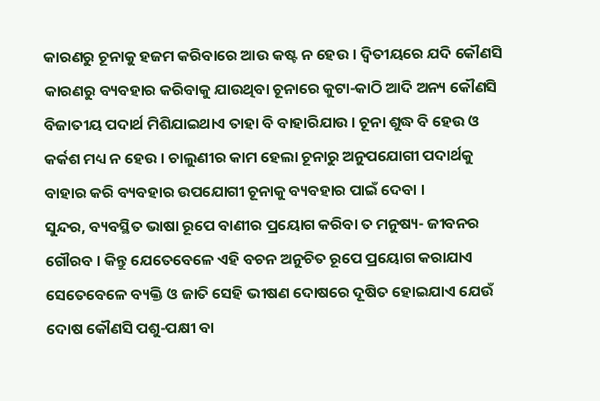କାରଣରୁ ଚୂନାକୁ ହଜମ କରିବାରେ ଆଉ କଷ୍ଟ ନ ହେଉ । ଦ୍ବିତୀୟରେ ଯଦି କୌଣସି କାରଣରୁ ବ୍ୟବହାର କରିବାକୁ ଯାଉଥିବା ଚୂନାରେ କୁଟା-କାଠି ଆଦି ଅନ୍ୟ କୌଣସି ବିଜାତୀୟ ପଦାର୍ଥ ମିଶିଯାଇଥାଏ ତାହା ବି ବାହାରିଯାଉ । ଚୂନା ଶୁଦ୍ଧ ବି ହେଉ ଓ କର୍କଶ ମଧ୍ୟ ନ ହେଉ । ଚାଲୁଣୀର କାମ ହେଲା ଚୂନାରୁ ଅନୁପଯୋଗୀ ପଦାର୍ଥକୁ ବାହାର କରି ବ୍ୟବହାର ଉପଯୋଗୀ ଚୂନାକୁ ବ୍ୟବହାର ପାଇଁ ଦେବା ।
ସୁନ୍ଦର, ବ୍ୟବସ୍ଥିତ ଭାଷା ରୂପେ ବାଣୀର ପ୍ରୟୋଗ କରିବା ତ ମନୁଷ୍ୟ- ଜୀବନର ଗୌରବ । କିନ୍ତୁ ଯେତେବେଳେ ଏହି ବଚନ ଅନୁଚିତ ରୂପେ ପ୍ରୟୋଗ କରାଯାଏ ସେତେବେଳେ ବ୍ୟକ୍ତି ଓ ଜାତି ସେହି ଭୀଷଣ ଦୋଷରେ ଦୂଷିତ ହୋଇଯାଏ ଯେଉଁ ଦୋଷ କୌଣସି ପଶୁ-ପକ୍ଷୀ ବା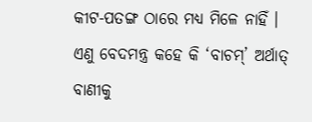କୀଟ-ପତଙ୍ଗ ଠାରେ ମଧ୍ୟ ମିଳେ ନାହିଁ । ଏଣୁ ବେଦମନ୍ତ୍ର କହେ କି ‘ବାଚମ୍’ ଅର୍ଥାତ୍ ବାଣୀକୁ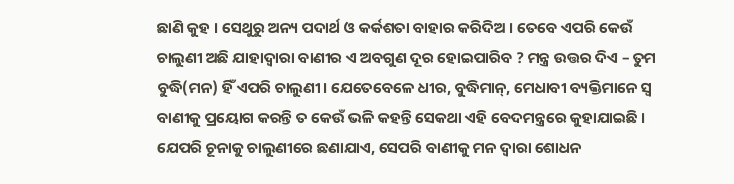ଛାଣି କୁହ । ସେଥୁରୁ ଅନ୍ୟ ପଦାର୍ଥ ଓ କର୍କଶତା ବାହାର କରିଦିଅ । ତେବେ ଏପରି କେଉଁ ଚାଲୁଣୀ ଅଛି ଯାହାଦ୍ଵାରା ବାଣୀର ଏ ଅବଗୁଣ ଦୂର ହୋଇପାରିବ ? ମନ୍ତ୍ର ଉତ୍ତର ଦିଏ – ତୁମ ବୁଦ୍ଧି(ମନ) ହିଁ ଏପରି ଚାଲୁଣୀ। ଯେତେବେଳେ ଧୀର, ବୁଦ୍ଧିମାନ୍, ମେଧାବୀ ବ୍ୟକ୍ତିମାନେ ସ୍ଵ ବାଣୀକୁ ପ୍ରୟୋଗ କରନ୍ତି ତ କେଉଁ ଭଳି କହନ୍ତି ସେକଥା ଏହି ବେଦମନ୍ତ୍ରରେ କୁହାଯାଇଛି । ଯେପରି ଚୂନାକୁ ଚାଲୁଣୀରେ ଛଣାଯାଏ, ସେପରି ବାଣୀକୁ ମନ ଦ୍ବାରା ଶୋଧନ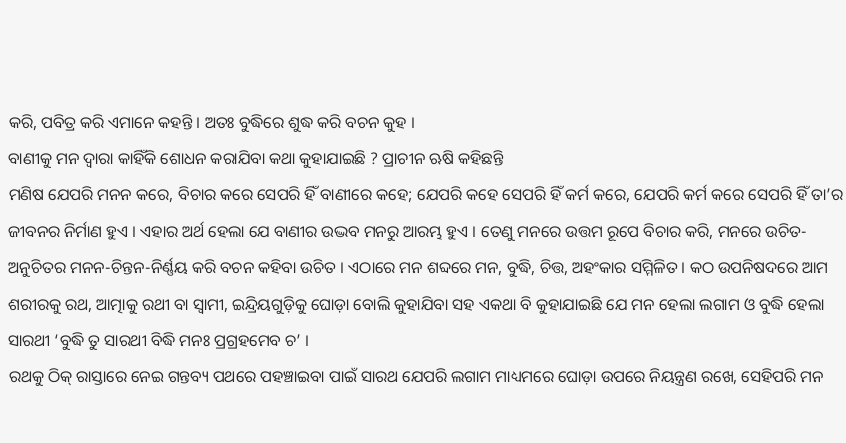କରି, ପବିତ୍ର କରି ଏମାନେ କହନ୍ତି । ଅତଃ ବୁଦ୍ଧିରେ ଶୁଦ୍ଧ କରି ବଚନ କୁହ ।
ବାଣୀକୁ ମନ ଦ୍ଵାରା କାହିଁକି ଶୋଧନ କରାଯିବା କଥା କୁହାଯାଇଛି ? ପ୍ରାଚୀନ ଋଷି କହିଛନ୍ତି
ମଣିଷ ଯେପରି ମନନ କରେ, ବିଚାର କରେ ସେପରି ହିଁ ବାଣୀରେ କହେ; ଯେପରି କହେ ସେପରି ହିଁ କର୍ମ କରେ, ଯେପରି କର୍ମ କରେ ସେପରି ହିଁ ତା’ର ଜୀବନର ନିର୍ମାଣ ହୁଏ । ଏହାର ଅର୍ଥ ହେଲା ଯେ ବାଣୀର ଉଦ୍ଭବ ମନରୁ ଆରମ୍ଭ ହୁଏ । ତେଣୁ ମନରେ ଉତ୍ତମ ରୂପେ ବିଚାର କରି, ମନରେ ଉଚିତ-ଅନୁଚିତର ମନନ-ଚିନ୍ତନ-ନିର୍ଣ୍ଣୟ କରି ବଚନ କହିବା ଉଚିତ । ଏଠାରେ ମନ ଶବ୍ଦରେ ମନ, ବୁଦ୍ଧି, ଚିତ୍ତ, ଅହଂକାର ସମ୍ମିଳିତ । କଠ ଉପନିଷଦରେ ଆମ ଶରୀରକୁ ରଥ, ଆତ୍ମାକୁ ରଥୀ ବା ସ୍ଵାମୀ, ଇନ୍ଦ୍ରିୟଗୁଡ଼ିକୁ ଘୋଡ଼ା ବୋଲି କୁହାଯିବା ସହ ଏକଥା ବି କୁହାଯାଇଛି ଯେ ମନ ହେଲା ଲଗାମ ଓ ବୁଦ୍ଧି ହେଲା ସାରଥୀ ‘ବୁଦ୍ଧି ତୁ ସାରଥୀ ବିଦ୍ଧି ମନଃ ପ୍ରଗ୍ରହମେବ ଚ’ ।
ରଥକୁ ଠିକ୍ ରାସ୍ତାରେ ନେଇ ଗନ୍ତବ୍ୟ ପଥରେ ପହଞ୍ଚାଇବା ପାଇଁ ସାରଥ ଯେପରି ଲଗାମ ମାଧ୍ୟମରେ ଘୋଡ଼ା ଉପରେ ନିୟନ୍ତ୍ରଣ ରଖେ, ସେହିପରି ମନ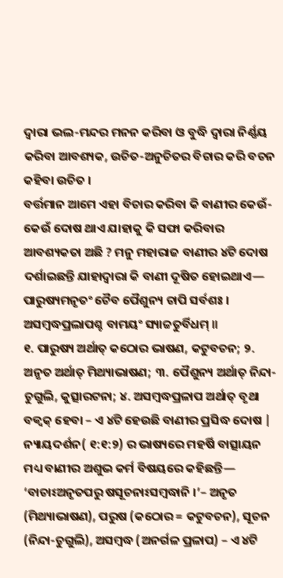ଦ୍ବାରା ଭଲ-ମନ୍ଦର ମନନ କରିବା ଓ ବୁଦ୍ଧି ଦ୍ଵାରା ନିର୍ଣ୍ଣୟ କରିବା ଆବଶ୍ୟକ, ଉଚିତ-ଅନୁଚିତର ବିଚାର କରି ବଚନ କହିବା ଉଚିତ ।
ବର୍ତ୍ତମାନ ଆମେ ଏହା ବିଚାର କରିବା କି ବାଣୀର କେଉଁ-କେଉଁ ଦୋଷ ଥାଏ ଯାହାକୁ କି ସଫା କରିବାର ଆବଶ୍ୟକତା ଅଛି ? ମନୁ ମହାରାଜ ବାଣୀର ୪ଟି ଦୋଷ ଦର୍ଶାଇଛନ୍ତି ଯାହାଦ୍ୱାରା କି ବାଣୀ ଦୂଷିତ ହୋଇଥାଏ—
ପାରୁଷ୍ୟମନୃତଂ ଚୈବ ପୈଶୁନ୍ୟ ଚାପି ସର୍ବଶଃ । ଅସମ୍ବଦ୍ଧପ୍ରଲାପଶ୍ଚ ବାମୟଂ ସ୍ୟାଚ୍ଚତୁର୍ବିଧମ୍ ॥
୧. ପାରୁଷ୍ୟ ଅର୍ଥାତ୍ କଠୋର ଭାଷଣ, କଟୁବଚନ; ୨. ଅନୃତ ଅର୍ଥାତ୍ ମିଥ୍ୟାଭାଷଣ; ୩. ପୈଶୁନ୍ୟ ଅର୍ଥାତ୍ ନିନ୍ଦା-ଚୁଗୁଲି, କୁତ୍ସାରଟନା; ୪. ଅସମ୍ବଦ୍ଧପ୍ରଳାପ ଅର୍ଥାତ୍ ବୃଥା ବକ୍ବକ୍ ହେବା – ଏ ୪ଟି ହେଉଛି ବାଣୀର ପ୍ରସିଦ୍ଧ ଦୋଷ |
ନ୍ୟାୟଦର୍ଶନ( ୧:୧:୨) ର ଭାଷ୍ୟରେ ମହର୍ଷି ବାତ୍ସାୟନ ମଧ୍ୟ ବାଣୀର ଅଶୁଭ କର୍ମ ବିଷୟରେ କହିଛନ୍ତି— ‘ବାଚାଽଅନୃତପରୁ ଷସୂଚନାଽସମ୍ବଦ୍ଧାନି ।’– ଅନୃତ (ମିଥ୍ୟାଭାଷଣ), ପରୁଷ (କଠୋର = କଟୁବଚନ), ସୂଚନ (ନିନ୍ଦା-ଚୁଗୁଲି), ଅସମ୍ବଦ୍ଧ (ଅନର୍ଗଳ ପ୍ରଳାପ) – ଏ ୪ଟି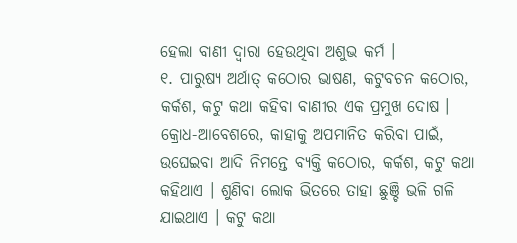ହେଲା ବାଣୀ ଦ୍ଵାରା ହେଉଥିବା ଅଶୁଭ କର୍ମ ।
୧. ପାରୁଷ୍ୟ ଅର୍ଥାତ୍ କଠୋର ଭାଷଣ, କଟୁବଚନ କଠୋର, କର୍କଶ, କଟୁ କଥା କହିବା ବାଣୀର ଏକ ପ୍ରମୁଖ ଦୋଷ । କ୍ରୋଧ-ଆବେଶରେ, କାହାକୁ ଅପମାନିତ କରିବା ପାଇଁ, ଉଘେଇବା ଆଦି ନିମନ୍ତେ ବ୍ୟକ୍ତି କଠୋର, କର୍କଶ, କଟୁ କଥା କହିଥାଏ । ଶୁଣିବା ଲୋକ ଭିତରେ ତାହା ଛୁଞ୍ଚି ଭଳି ଗଳି ଯାଇଥାଏ । କଟୁ କଥା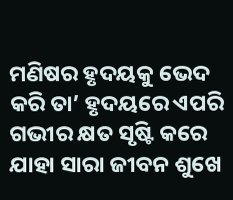ମଣିଷର ହୃଦୟକୁ ଭେଦ କରି ତା’ ହୃଦୟରେ ଏପରି ଗଭୀର କ୍ଷତ ସୃଷ୍ଟି କରେ ଯାହା ସାରା ଜୀବନ ଶୁଖେ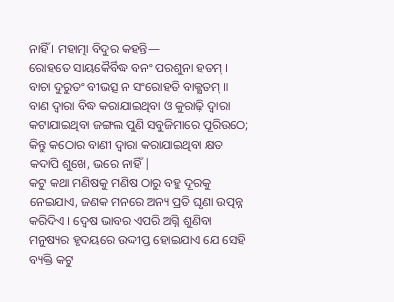ନାହିଁ । ମହାତ୍ମା ବିଦୁର କହନ୍ତି—
ରୋହତେ ସାୟକୈର୍ବିଦ୍ଧ ବନଂ ପରଶୁନା ହତମ୍ । ବାଚା ଦୁରୁତଂ ବୀଭତ୍ସ ନ ସଂରୋହତି ବାକ୍କ୍ଷତମ୍ ॥
ବାଣ ଦ୍ବାରା ବିଦ୍ଧ କରାଯାଇଥିବା ଓ କୁରାଢ଼ି ଦ୍ଵାରା କଟାଯାଇଥିବା ଜଙ୍ଗଲ ପୁଣି ସବୁଜିମାରେ ପୂରିଉଠେ; କିନ୍ତୁ କଠୋର ବାଣୀ ଦ୍ବାରା କରାଯାଇଥିବା କ୍ଷତ କଦାପି ଶୁଖେ, ଭରେ ନାହିଁ |
କଟୁ କଥା ମଣିଷକୁ ମଣିଷ ଠାରୁ ବହୁ ଦୂରକୁ ନେଇଯାଏ, ଜଣକ ମନରେ ଅନ୍ୟ ପ୍ରତି ଘୃଣା ଉତ୍ପନ୍ନ କରିଦିଏ । ଦ୍ବେଷ ଭାବର ଏପରି ଅଗ୍ନି ଶୁଣିବା ମନୁଷ୍ୟର ହୃଦୟରେ ଉଦ୍ଦୀପ୍ତ ହୋଇଯାଏ ଯେ ସେହି ବ୍ୟକ୍ତି କଟୁ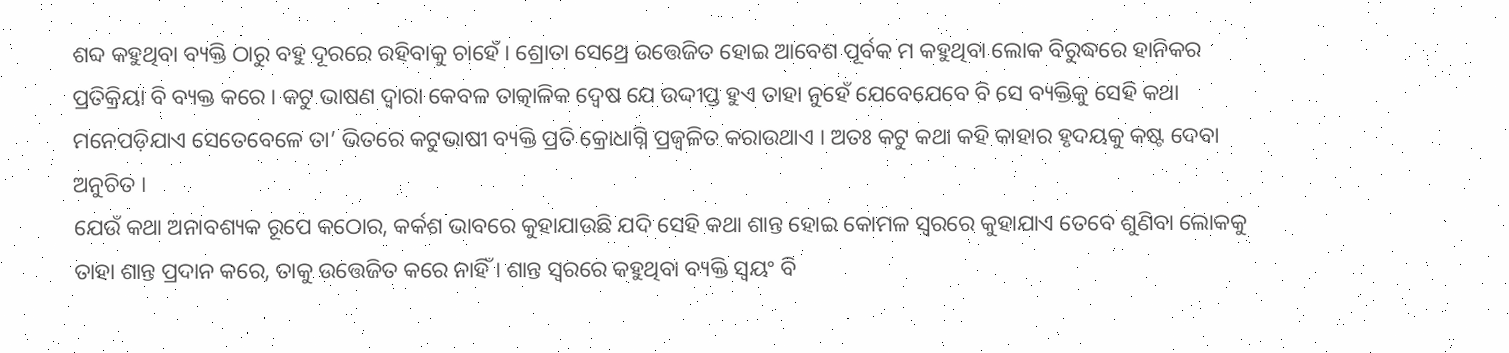ଶବ୍ଦ କହୁଥିବା ବ୍ୟକ୍ତି ଠାରୁ ବହୁ ଦୂରରେ ରହିବାକୁ ଚାହେଁ । ଶ୍ରୋତା ସେଥ୍ରେ ଉତ୍ତେଜିତ ହୋଇ ଆବେଶ ପୂର୍ବକ ମ କହୁଥିବା ଲୋକ ବିରୁଦ୍ଧରେ ହାନିକର ପ୍ରତିକ୍ରିୟା ବି ବ୍ୟକ୍ତ କରେ । କଟୁ ଭାଷଣ ଦ୍ଵାରା କେବଳ ତାତ୍କାଳିକ ଦ୍ବେଷ ଯେ ଉଦ୍ଦୀପ୍ତ ହୁଏ ତାହା ନୁହେଁ ଯେବେଯେବେ ବି ସେ ବ୍ୟକ୍ତିକୁ ସେହି କଥା ମନେପଡ଼ିଯାଏ ସେତେବେଳେ ତା’ ଭିତରେ କଟୁଭାଷୀ ବ୍ୟକ୍ତି ପ୍ରତି କ୍ରୋଧାଗ୍ନି ପ୍ରଜ୍ବଳିତ କରାଉଥାଏ । ଅତଃ କଟୁ କଥା କହି କାହାର ହୃଦୟକୁ କଷ୍ଟ ଦେବା ଅନୁଚିତ ।
ଯେଉଁ କଥା ଅନାବଶ୍ୟକ ରୂପେ କଠୋର, କର୍କଶ ଭାବରେ କୁହାଯାଉଛି ଯଦି ସେହି କଥା ଶାନ୍ତ ହୋଇ କୋମଳ ସ୍ୱରରେ କୁହାଯାଏ ତେବେ ଶୁଣିବା ଲୋକକୁ ତାହା ଶାନ୍ତ ପ୍ରଦାନ କରେ, ତାକୁ ଉତ୍ତେଜିତ କରେ ନାହିଁ । ଶାନ୍ତ ସ୍ବରରେ କହୁଥିବା ବ୍ୟକ୍ତି ସ୍ଵୟଂ ବି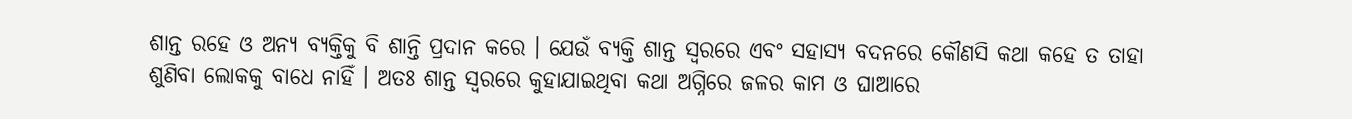ଶାନ୍ତ ରହେ ଓ ଅନ୍ୟ ବ୍ୟକ୍ତିକୁ ବି ଶାନ୍ତି ପ୍ରଦାନ କରେ । ଯେଉଁ ବ୍ୟକ୍ତି ଶାନ୍ତ ସ୍ୱରରେ ଏବଂ ସହାସ୍ୟ ବଦନରେ କୌଣସି କଥା କହେ ତ ତାହା ଶୁଣିବା ଲୋକକୁ ବାଧେ ନାହିଁ । ଅତଃ ଶାନ୍ତ ସ୍ଵରରେ କୁହାଯାଇଥିବା କଥା ଅଗ୍ନିରେ ଜଳର କାମ ଓ ଘାଆରେ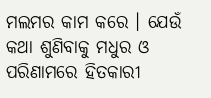ମଲମର କାମ କରେ । ଯେଉଁ କଥା ଶୁଣିବାକୁ ମଧୁର ଓ ପରିଣାମରେ ହିତକାରୀ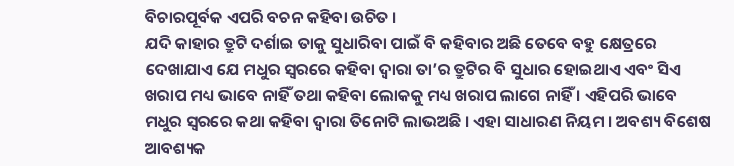ବିଚାରପୂର୍ବକ ଏପରି ବଚନ କହିବା ଉଚିତ ।
ଯଦି କାହାର ତ୍ରୁଟି ଦର୍ଶାଇ ତାକୁ ସୁଧାରିବା ପାଇଁ ବି କହିବାର ଅଛି ତେବେ ବହୁ କ୍ଷେତ୍ରରେ ଦେଖାଯାଏ ଯେ ମଧୁର ସ୍ଵରରେ କହିବା ଦ୍ଵାରା ତା’ର ତ୍ରୁଟିର ବି ସୁଧାର ହୋଇଥାଏ ଏବଂ ସିଏ ଖରାପ ମଧ୍ୟ ଭାବେ ନାହିଁ ତଥା କହିବା ଲୋକକୁ ମଧ୍ୟ ଖରାପ ଲାଗେ ନାହିଁ । ଏହିପରି ଭାବେ ମଧୁର ସ୍ୱରରେ କଥା କହିବା ଦ୍ୱାରା ତିନୋଟି ଲାଭଅଛି । ଏହା ସାଧାରଣ ନିୟମ । ଅବଶ୍ୟ ବିଶେଷ ଆବଶ୍ୟକ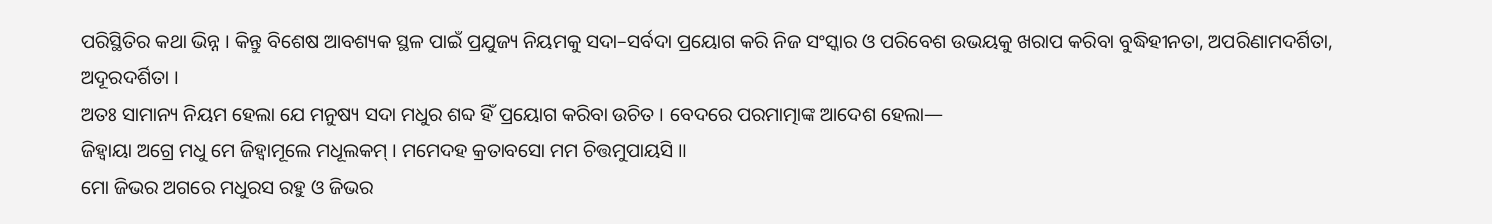ପରିସ୍ଥିତିର କଥା ଭିନ୍ନ । କିନ୍ତୁ ବିଶେଷ ଆବଶ୍ୟକ ସ୍ଥଳ ପାଇଁ ପ୍ରଯୁଜ୍ୟ ନିୟମକୁ ସଦା–ସର୍ବଦା ପ୍ରୟୋଗ କରି ନିଜ ସଂସ୍କାର ଓ ପରିବେଶ ଉଭୟକୁ ଖରାପ କରିବା ବୁଦ୍ଧିହୀନତା, ଅପରିଣାମଦର୍ଶିତା, ଅଦୂରଦର୍ଶିତା ।
ଅତଃ ସାମାନ୍ୟ ନିୟମ ହେଲା ଯେ ମନୁଷ୍ୟ ସଦା ମଧୁର ଶବ୍ଦ ହିଁ ପ୍ରୟୋଗ କରିବା ଉଚିତ । ବେଦରେ ପରମାତ୍ମାଙ୍କ ଆଦେଶ ହେଲା—
ଜିହ୍ବାୟା ଅଗ୍ରେ ମଧୁ ମେ ଜିହ୍ବାମୂଲେ ମଧୂଲକମ୍ । ମମେଦହ କ୍ରତାବସୋ ମମ ଚିତ୍ତମୁପାୟସି ॥
ମୋ ଜିଭର ଅଗରେ ମଧୁରସ ରହୁ ଓ ଜିଭର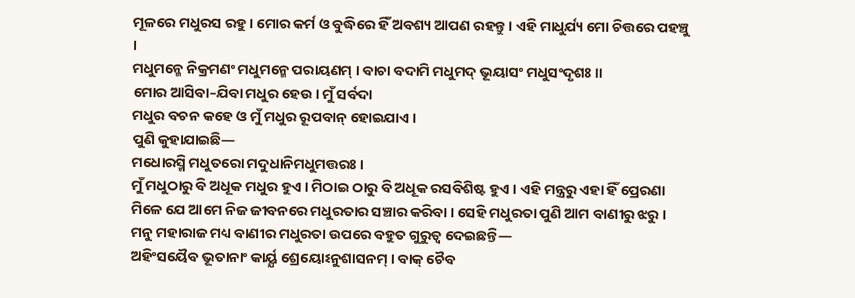ମୂଳରେ ମଧୁରସ ରହୁ। ମୋର କର୍ମ ଓ ବୁଦ୍ଧିରେ ହିଁ ଅବଶ୍ୟ ଆପଣ ରହନ୍ତୁ । ଏହି ମାଧୁର୍ଯ୍ୟ ମୋ ଚିତ୍ତରେ ପହଞ୍ଚୁ ।
ମଧୁମନ୍ମେ ନିକ୍ରମଣଂ ମଧୁମନ୍ମେ ପରାୟଣମ୍ । ବାଚା ବଦାମି ମଧୁମଦ୍ ଭୂୟାସଂ ମଧୁସଂଦୃଶଃ ॥
ମୋର ଆସିବା–ଯିବା ମଧୁର ହେଉ । ମୁଁ ସର୍ବଦା
ମଧୁର ବଚନ କହେ ଓ ମୁଁ ମଧୁର ରୂପବାନ୍ ହୋଇଯାଏ ।
ପୁଣି କୁହାଯାଇଛି—
ମଧୋରସ୍ମି ମଧୁତରୋ ମଦୁଧାନିମଧୁମତ୍ତରଃ ।
ମୁଁ ମଧୁଠାରୁ ବି ଅଧୂକ ମଧୁର ହୁଏ । ମିଠାଇ ଠାରୁ ବି ଅଧୂକ ରସବିଶିଷ୍ଟ ହୁଏ । ଏହି ମନ୍ତ୍ରରୁ ଏହା ହିଁ ପ୍ରେରଣା ମିଳେ ଯେ ଆମେ ନିଜ ଜୀବନରେ ମଧୁରତାର ସଞ୍ଚାର କରିବା । ସେହି ମଧୁରତା ପୁଣି ଆମ ବାଣୀରୁ ଝରୁ ।
ମନୁ ମହାରାଜ ମଧ୍ୟ ବାଣୀର ମଧୁରତା ଉପରେ ବହୁତ ଗୁରୁତ୍ଵ ଦେଇଛନ୍ତି—
ଅହିଂସୟୈବ ଭୂତାନାଂ କାର୍ୟ୍ଯ ଶ୍ରେୟୋଽନୁଶାସନମ୍ । ବାକ୍ ଚୈବ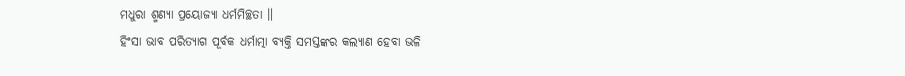ମଧୁରା ଶ୍ମଣ୍ୟା ପ୍ରୟୋଜ୍ୟା ଧର୍ମମିଚ୍ଛତା ॥
ହିଂସା ଭାବ ପରିତ୍ୟାଗ ପୂର୍ବକ ଧର୍ମାତ୍ମା ବ୍ୟକ୍ତି ସମସ୍ତଙ୍କର କଲ୍ୟାଣ ହେବା ଭଳି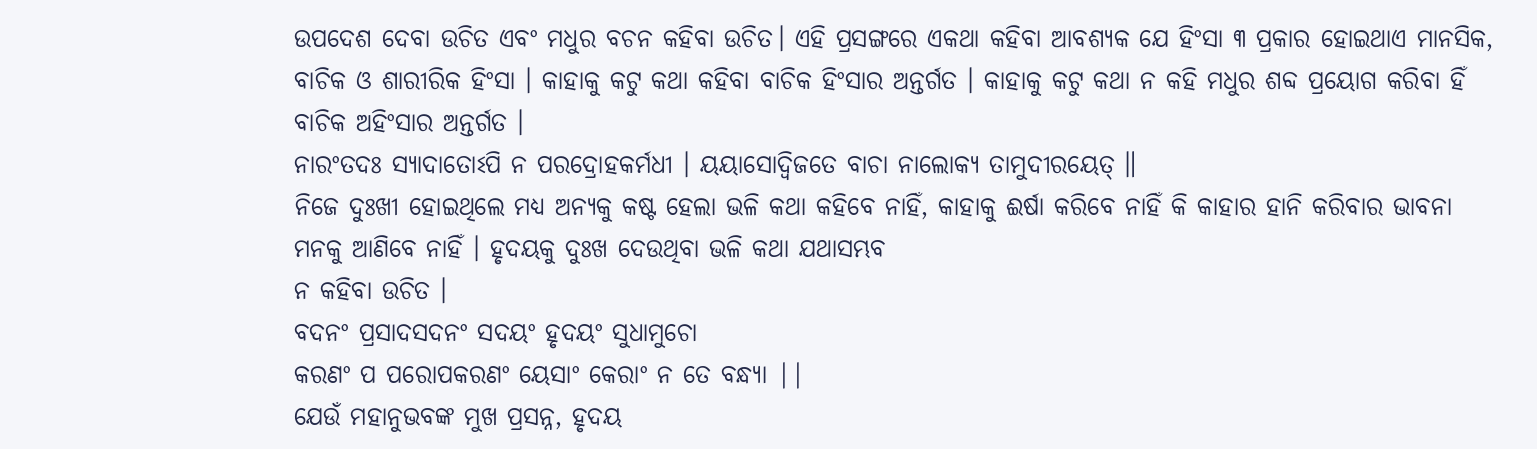ଉପଦେଶ ଦେବା ଉଚିତ ଏବଂ ମଧୁର ବଚନ କହିବା ଉଚିତ। ଏହି ପ୍ରସଙ୍ଗରେ ଏକଥା କହିବା ଆବଶ୍ୟକ ଯେ ହିଂସା ୩ ପ୍ରକାର ହୋଇଥାଏ ମାନସିକ, ବାଚିକ ଓ ଶାରୀରିକ ହିଂସା । କାହାକୁ କଟୁ କଥା କହିବା ବାଚିକ ହିଂସାର ଅନ୍ତର୍ଗତ । କାହାକୁ କଟୁ କଥା ନ କହି ମଧୁର ଶବ୍ଦ ପ୍ରୟୋଗ କରିବା ହିଁ ବାଚିକ ଅହିଂସାର ଅନ୍ତର୍ଗତ ।
ନାରଂତଦଃ ସ୍ୟାଦାତୋଽପି ନ ପରଦ୍ରୋହକର୍ମଧୀ । ୟୟାସୋଦ୍ବିଜତେ ବାଚା ନାଲୋକ୍ୟ ତାମୁଦୀରୟେତ୍ ॥
ନିଜେ ଦୁଃଖୀ ହୋଇଥିଲେ ମଧ୍ୟ ଅନ୍ୟକୁ କଷ୍ଟ ହେଲା ଭଳି କଥା କହିବେ ନାହିଁ, କାହାକୁ ଈର୍ଷା କରିବେ ନାହିଁ କି କାହାର ହାନି କରିବାର ଭାବନା ମନକୁ ଆଣିବେ ନାହିଁ । ହୃଦୟକୁ ଦୁଃଖ ଦେଉଥିବା ଭଳି କଥା ଯଥାସମ୍ଭବ
ନ କହିବା ଉଚିତ ।
ବଦନଂ ପ୍ରସାଦସଦନଂ ସଦୟଂ ହୃଦୟଂ ସୁଧାମୁଚୋ
କରଣଂ ପ ପରୋପକରଣଂ ୟେସାଂ କେରାଂ ନ ତେ ବନ୍ଧ୍ୟା ||
ଯେଉଁ ମହାନୁଭବଙ୍କ ମୁଖ ପ୍ରସନ୍ନ, ହୃଦୟ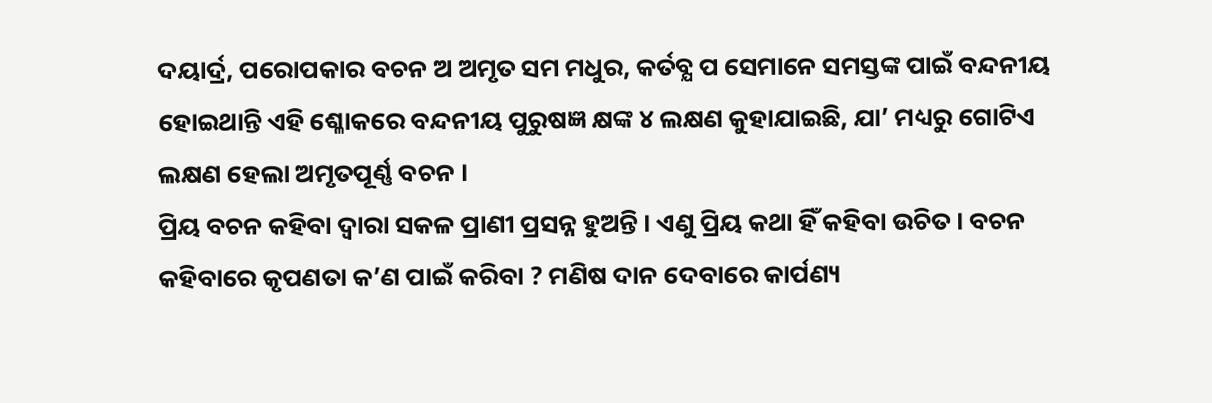ଦୟାର୍ଦ୍ର, ପରୋପକାର ବଚନ ଅ ଅମୃତ ସମ ମଧୁର, କର୍ତବ୍ଯ ପ ସେମାନେ ସମସ୍ତଙ୍କ ପାଇଁ ବନ୍ଦନୀୟ ହୋଇଥାନ୍ତି ଏହି ଶ୍ଳୋକରେ ବନ୍ଦନୀୟ ପୁରୁଷଜ୍ଞ କ୍ଷଙ୍କ ୪ ଲକ୍ଷଣ କୁହାଯାଇଛି, ଯା’ ମଧ୍ୟରୁ ଗୋଟିଏ ଲକ୍ଷଣ ହେଲା ଅମୃତପୂର୍ଣ୍ଣ ବଚନ ।
ପ୍ରିୟ ବଚନ କହିବା ଦ୍ବାରା ସକଳ ପ୍ରାଣୀ ପ୍ରସନ୍ନ ହୁଅନ୍ତି । ଏଣୁ ପ୍ରିୟ କଥା ହିଁ କହିବା ଉଚିତ । ବଚନ କହିବାରେ କୃପଣତା କ’ଣ ପାଇଁ କରିବା ? ମଣିଷ ଦାନ ଦେବାରେ କାର୍ପଣ୍ୟ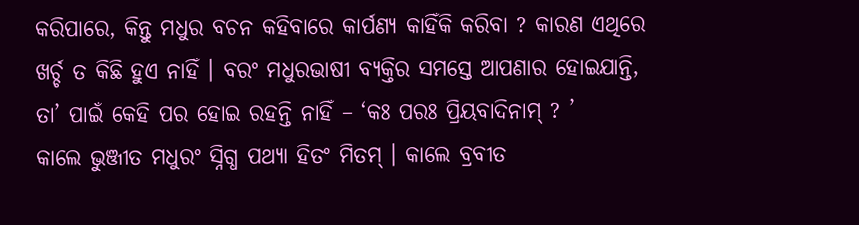କରିପାରେ, କିନ୍ତୁ ମଧୁର ବଚନ କହିବାରେ କାର୍ପଣ୍ୟ କାହିଁକି କରିବା ? କାରଣ ଏଥିରେ ଖର୍ଚ୍ଚ ତ କିଛି ହୁଏ ନାହିଁ । ବରଂ ମଧୁରଭାଷୀ ବ୍ୟକ୍ତିର ସମସ୍ତେ ଆପଣାର ହୋଇଯାନ୍ତି, ତା’ ପାଇଁ କେହି ପର ହୋଇ ରହନ୍ତି ନାହିଁ – ‘କଃ ପରଃ ପ୍ରିୟବାଦିନାମ୍ ? ’
କାଲେ ଭୁଞ୍ଜୀତ ମଧୁରଂ ସ୍ନିଗ୍ଧ ପଥ୍ୟା ହିତଂ ମିତମ୍ । କାଲେ ବ୍ରବୀତ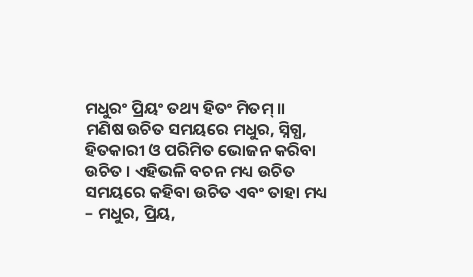ମଧୁରଂ ପ୍ରିୟଂ ତଥ୍ୟ ହିତଂ ମିତମ୍ ॥
ମଣିଷ ଉଚିତ ସମୟରେ ମଧୁର, ସ୍ନିଗ୍ଧ, ହିତକାରୀ ଓ ପରିମିତ ଭୋଜନ କରିବା ଉଚିତ । ଏହିଭଳି ବଚନ ମଧ୍ୟ ଉଚିତ ସମୟରେ କହିବା ଉଚିତ ଏବଂ ତାହା ମଧ୍ୟ – ମଧୁର, ପ୍ରିୟ,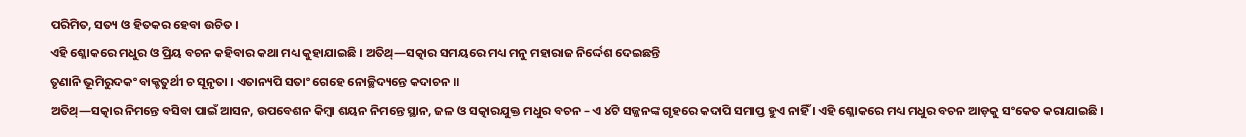ପରିମିତ, ସତ୍ୟ ଓ ହିତକର ହେବା ଉଚିତ ।
ଏହି ଶ୍ଳୋକରେ ମଧୁର ଓ ପ୍ରିୟ ବଚନ କହିବାର କଥା ମଧ୍ୟ କୁହାଯାଇଛି । ଅତିଥ୍—ସତ୍କାର ସମୟରେ ମଧ୍ୟ ମନୁ ମହାରାଜ ନିର୍ଦ୍ଦେଶ ଦେଇଛନ୍ତି
ତୃଣାନି ଭୂମିରୁଦକଂ ବାକ୍ଚତୁର୍ଥୀ ଚ ସୂନୃତା । ଏତାନ୍ୟପି ସତାଂ ଗେହେ ନୋଚ୍ଛିଦ୍ୟନ୍ତେ କଦାଚନ ॥
ଅତିଥ୍—ସତ୍କାର ନିମନ୍ତେ ବସିବା ପାଇଁ ଆସନ, ଉପବେଶନ କିମ୍ବା ଶୟନ ନିମନ୍ତେ ସ୍ଥାନ, ଜଳ ଓ ସତ୍କାରଯୁକ୍ତ ମଧୁର ବଚନ – ଏ ୪ଟି ସଜ୍ଜନଙ୍କ ଗୃହରେ କଦାପି ସମାପ୍ତ ହୁଏ ନାହିଁ । ଏହି ଶ୍ଳୋକରେ ମଧ୍ୟ ମଧୁର ବଚନ ଆଡ଼କୁ ସଂକେତ କରାଯାଇଛି ।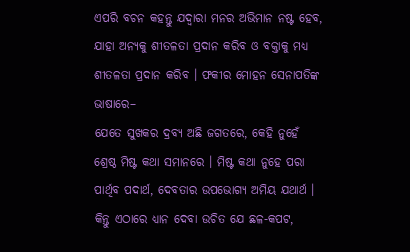ଏପରି ବଚନ କହନ୍ତୁ ଯଦ୍ଵାରା ମନର ଅଭିମାନ ନଷ୍ଟ ହେବ, ଯାହା ଅନ୍ୟକୁ ଶୀତଳତା ପ୍ରଦାନ କରିବ ଓ ବକ୍ତାକୁ ମଧ୍ୟ ଶୀତଳତା ପ୍ରଦାନ କରିବ । ଫକୀର ମୋହନ ସେନାପତିଙ୍କ ଭାଷାରେ–
ଯେତେ ସୁଖକର ଦ୍ରବ୍ୟ ଅଛି ଜଗତରେ, କେହି ନୁହେଁ ଶ୍ରେଷ୍ଠ ମିଷ୍ଟ କଥା ସମାନରେ । ମିଷ୍ଟ କଥା ନୁହେ ପରା ପାର୍ଥିବ ପଦାର୍ଥ, ଦେବତାର ଉପଭୋଗ୍ୟ ଅମିୟ ଯଥାର୍ଥ ।
କିନ୍ତୁ ଏଠାରେ ଧ୍ୟାନ ଦେବା ଉଚିତ ଯେ ଛଳ-କପଟ,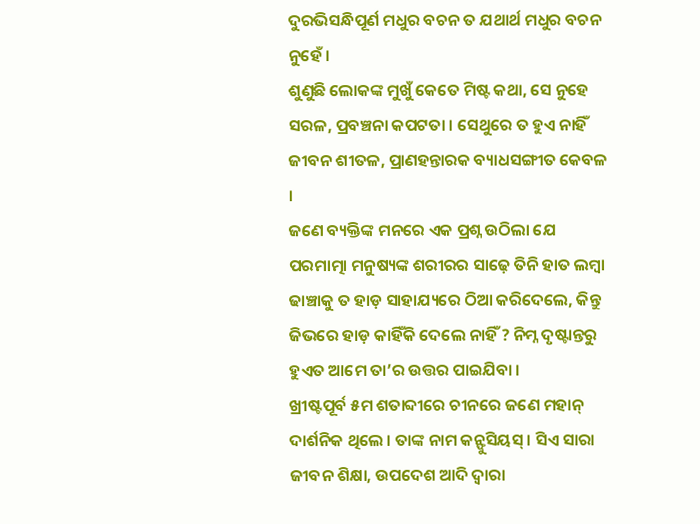ଦୁରଭିସନ୍ଧିପୂର୍ଣ ମଧୁର ବଚନ ତ ଯଥାର୍ଥ ମଧୁର ବଚନ ନୁହେଁ ।
ଶୁଣୁଛି ଲୋକଙ୍କ ମୁଖୁଁ କେତେ ମିଷ୍ଟ କଥା, ସେ ନୁହେ ସରଳ, ପ୍ରବଞ୍ଚନା କପଟତା । ସେଥୁରେ ତ ହୁଏ ନାହିଁ ଜୀବନ ଶୀତଳ, ପ୍ରାଣହନ୍ତାରକ ବ୍ୟାଧସଙ୍ଗୀତ କେବଳ ।
ଜଣେ ବ୍ୟକ୍ତିଙ୍କ ମନରେ ଏକ ପ୍ରଶ୍ନ ଉଠିଲା ଯେ ପରମାତ୍ମା ମନୁଷ୍ୟଙ୍କ ଶରୀରର ସାଢ଼େ ତିନି ହାତ ଲମ୍ବା ଢାଞ୍ଚାକୁ ତ ହାଡ଼ ସାହାଯ୍ୟରେ ଠିଆ କରିଦେଲେ, କିନ୍ତୁ ଜିଭରେ ହାଡ଼ କାହିଁକି ଦେଲେ ନାହିଁ ? ନିମ୍ନ ଦୃଷ୍ଟାନ୍ତରୁ
ହୁଏତ ଆମେ ତା’ର ଉତ୍ତର ପାଇଯିବା ।
ଖ୍ରୀଷ୍ଟପୂର୍ବ ୫ମ ଶତାବ୍ଦୀରେ ଚୀନରେ ଜଣେ ମହାନ୍ ଦାର୍ଶନିକ ଥିଲେ । ତାଙ୍କ ନାମ କନ୍ଫୁସିୟସ୍ । ସିଏ ସାରା ଜୀବନ ଶିକ୍ଷା, ଉପଦେଶ ଆଦି ଦ୍ଵାରା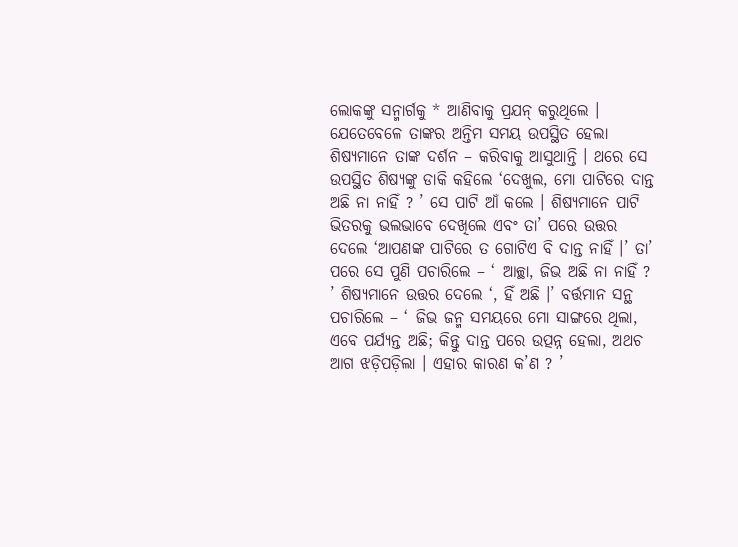ଲୋକଙ୍କୁ ସନ୍ମାର୍ଗକୁ * ଆଣିବାକୁ ପ୍ରଯନ୍ କରୁଥିଲେ । ଯେତେବେଳେ ତାଙ୍କର ଅନ୍ତିମ ସମୟ ଉପସ୍ଥିତ ହେଲା ଶିଷ୍ୟମାନେ ତାଙ୍କ ଦର୍ଶନ – କରିବାକୁ ଆସୁଥାନ୍ତି । ଥରେ ସେ ଉପସ୍ଥିତ ଶିଷ୍ୟଙ୍କୁ ଡାକି କହିଲେ ‘ଦେଖୁଲ, ମୋ ପାଟିରେ ଦାନ୍ତ ଅଛି ନା ନାହିଁ ? ’ ସେ ପାଟି ଆଁ କଲେ । ଶିଷ୍ୟମାନେ ପାଟି ଭିତରକୁ ଭଲଭାବେ ଦେଖିଲେ ଏବଂ ତା’ ପରେ ଉତ୍ତର ଦେଲେ ‘ଆପଣଙ୍କ ପାଟିରେ ତ ଗୋଟିଏ ବି ଦାନ୍ତ ନାହିଁ ।’ ତା’ ପରେ ସେ ପୁଣି ପଚାରିଲେ – ‘ ଆଚ୍ଛା, ଜିଭ ଅଛି ନା ନାହିଁ ? ’ ଶିଷ୍ୟମାନେ ଉତ୍ତର ଦେଲେ ‘, ହିଁ ଅଛି ।’ ବର୍ତ୍ତମାନ ସନ୍ଥ ପଚାରିଲେ – ‘ ଜିଭ ଜନ୍ମ ସମୟରେ ମୋ ସାଙ୍ଗରେ ଥିଲା, ଏବେ ପର୍ଯ୍ୟନ୍ତ ଅଛି; କିନ୍ତୁ ଦାନ୍ତ ପରେ ଉତ୍ପନ୍ନ ହେଲା, ଅଥଚ ଆଗ ଝଡ଼ିପଡ଼ିଲା । ଏହାର କାରଣ କ’ଣ ? ’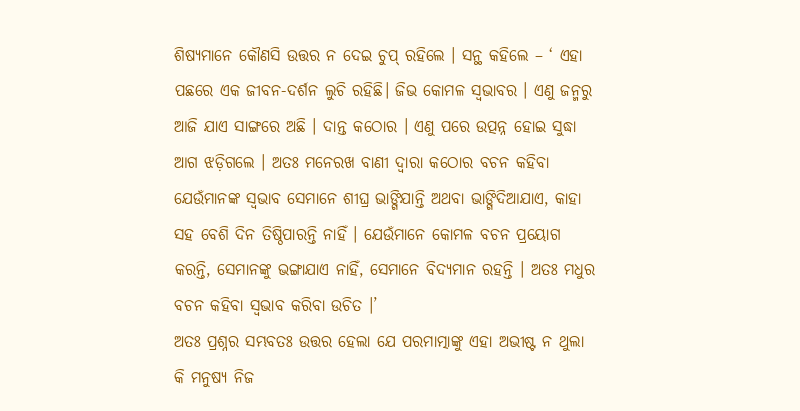ଶିଷ୍ୟମାନେ କୌଣସି ଉତ୍ତର ନ ଦେଇ ଚୁପ୍ ରହିଲେ । ସନ୍ଥ କହିଲେ – ‘ ଏହା ପଛରେ ଏକ ଜୀବନ-ଦର୍ଶନ ଲୁଚି ରହିଛି। ଜିଭ କୋମଳ ସ୍ୱଭାବର । ଏଣୁ ଜନ୍ମରୁ ଆଜି ଯାଏ ସାଙ୍ଗରେ ଅଛି । ଦାନ୍ତ କଠୋର । ଏଣୁ ପରେ ଉତ୍ପନ୍ନ ହୋଇ ସୁଦ୍ଧା ଆଗ ଝଡ଼ିଗଲେ । ଅତଃ ମନେରଖ ବାଣୀ ଦ୍ଵାରା କଠୋର ବଚନ କହିବା ଯେଉଁମାନଙ୍କ ସ୍ଵଭାବ ସେମାନେ ଶୀଘ୍ର ଭାଙ୍ଗିଯାନ୍ତି ଅଥବା ଭାଙ୍ଗିଦିଆଯାଏ, କାହା ସହ ବେଶି ଦିନ ତିଷ୍ଠିପାରନ୍ତି ନାହିଁ । ଯେଉଁମାନେ କୋମଳ ବଚନ ପ୍ରୟୋଗ କରନ୍ତି, ସେମାନଙ୍କୁ ଭଙ୍ଗାଯାଏ ନାହିଁ, ସେମାନେ ବିଦ୍ୟମାନ ରହନ୍ତି । ଅତଃ ମଧୁର ବଚନ କହିବା ସ୍ଵଭାବ କରିବା ଉଚିତ ।’
ଅତଃ ପ୍ରଶ୍ନର ସମ୍ଭବତଃ ଉତ୍ତର ହେଲା ଯେ ପରମାତ୍ମାଙ୍କୁ ଏହା ଅଭୀଷ୍ଟ ନ ଥୁଲା କି ମନୁଷ୍ୟ ନିଜ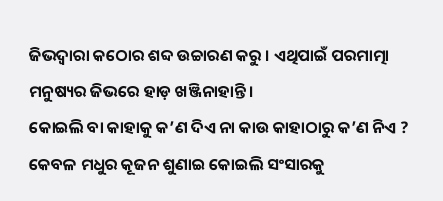ଜିଭଦ୍ଵାରା କଠୋର ଶବ୍ଦ ଉଚ୍ଚାରଣ କରୁ । ଏଥିପାଇଁ ପରମାତ୍ମା ମନୁଷ୍ୟର ଜିଭରେ ହାଡ଼ ଖଞ୍ଜିନାହାନ୍ତି ।
କୋଇଲି ବା କାହାକୁ କ’ଣ ଦିଏ ନା କାଉ କାହାଠାରୁ କ’ଣ ନିଏ ? କେବଳ ମଧୁର କୂଜନ ଶୁଣାଇ କୋଇଲି ସଂସାରକୁ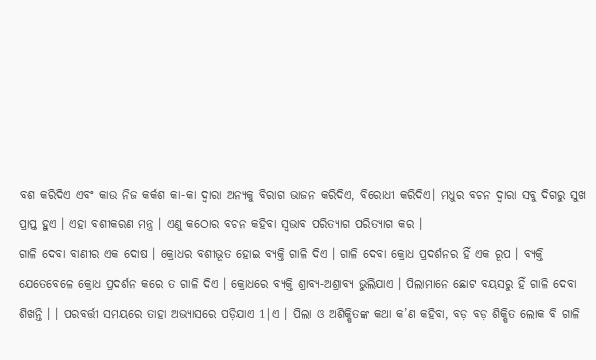ବଶ କରିଦିଏ ଏବଂ କାଉ ନିଜ କର୍କଶ କା-କା ଦ୍ବାରା ଅନ୍ୟକୁ ବିରାଗ ଭାଜନ କରିଦିଏ, ବିରୋଧୀ କରିଦିଏ। ମଧୁର ବଚନ ଦ୍ଵାରା ସବୁ ଦିଗରୁ ସୁଖ ପ୍ରାପ୍ତ ହୁଏ । ଏହା ବଶୀକରଣ ମନ୍ତ୍ର । ଏଣୁ କଠୋର ବଚନ କହିବା ସ୍ଵଭାବ ପରିତ୍ୟାଗ ପରିତ୍ୟାଗ କର ।
ଗାଳି ଦେବା ବାଣୀର ଏକ ଦୋଷ । କ୍ରୋଧର ବଶୀଭୂତ ହୋଇ ବ୍ୟକ୍ତି ଗାଳି ଦିଏ । ଗାଳି ଦେବା କ୍ରୋଧ ପ୍ରଦର୍ଶନର ହିଁ ଏକ ରୂପ । ବ୍ୟକ୍ତି ଯେତେବେଳେ କ୍ରୋଧ ପ୍ରଦର୍ଶନ କରେ ତ ଗାଳି ଦିଏ । କ୍ରୋଧରେ ବ୍ୟକ୍ତି ଶ୍ରାବ୍ୟ-ଅଶ୍ରାବ୍ଯ ଭୁଲିଯାଏ । ପିଲାମାନେ ଛୋଟ ବୟସରୁ ହିଁ ଗାଳି ଦେବା ଶିଖନ୍ତି । । ପରବର୍ତ୍ତୀ ସମୟରେ ତାହା ଅଭ୍ୟାସରେ ପଡ଼ିଯାଏ 1|ଏ । ପିଲା ଓ ଅଶିକ୍ଷିତଙ୍କ କଥା କ’ଣ କହିବା, ବଡ଼ ବଡ଼ ଶିକ୍ଷିତ ଲୋକ ବି ଗାଳି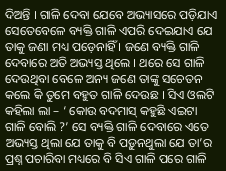ଦିଅନ୍ତି । ଗାଳି ଦେବା ଯେବେ ଅଭ୍ୟାସରେ ପଡ଼ିଯାଏ ସେତେବେଳେ ବ୍ୟକ୍ତି ଗାଳି ଏପରି ଦେଇଯାଏ ଯେ ତାକୁ ଜଣା ମଧ୍ୟ ପଡ଼େନାହିଁ । ଜଣେ ବ୍ୟକ୍ତି ଗାଳି ଦେବାରେ ଅତି ଅଭ୍ୟସ୍ତ ଥିଲେ । ଥରେ ସେ ଗାଳି ଦେଉଥିବା ବେଳେ ଅନ୍ୟ ଜଣେ ତାଙ୍କୁ ସଚେତନ କଲେ କି ତୁମେ ବହୁତ ଗାଳି ଦେଉଛ । ସିଏ ଓଲଟି କହିଲା ଲା – ‘ କୋଉ ବଦମାସ୍ କହୁଛି ଏଇଟା ଗାଳି ବୋଲି ?’ ସେ ବ୍ୟକ୍ତି ଗାଳି ଦେବାରେ ଏତେ ଅଭ୍ୟସ୍ତ ଥିଲା ଯେ ତାକୁ ବି ପଡ଼ୁନଥୁଲା ଯେ ତା’ର ପ୍ରଶ୍ନ ପଚାରିବା ମଧ୍ୟରେ ବି ସିଏ ଗାଳି ପରେ ଗାଳି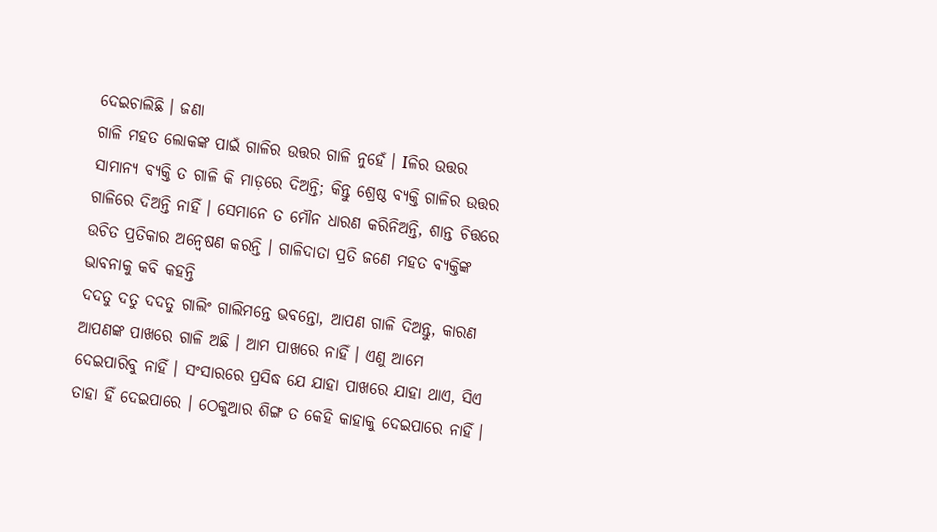ଦେଇଚାଲିଛି । ଜଣା
ଗାଳି ମହତ ଲୋକଙ୍କ ପାଇଁ ଗାଳିର ଉତ୍ତର ଗାଳି ନୁହେଁ । Iଳିର ଉତ୍ତର ସାମାନ୍ୟ ବ୍ୟକ୍ତି ତ ଗାଳି କି ମାଡ଼ରେ ଦିଅନ୍ତି; କିନ୍ତୁ ଶ୍ରେଷ୍ଠ ବ୍ୟକ୍ତି ଗାଳିର ଉତ୍ତର ଗାଳିରେ ଦିଅନ୍ତି ନାହିଁ । ସେମାନେ ତ ମୌନ ଧାରଣ କରିନିଅନ୍ତି, ଶାନ୍ତ ଚିତ୍ତରେ ଉଚିତ ପ୍ରତିକାର ଅନ୍ଵେଷଣ କରନ୍ତି । ଗାଳିଦାତା ପ୍ରତି ଜଣେ ମହତ ବ୍ୟକ୍ତିଙ୍କ ଭାବନାକୁ କବି କହନ୍ତି
ଦଦତୁ ଦତୁ ଦଦତୁ ଗାଲିଂ ଗାଲିମନ୍ତେ ଭବନ୍ତୋ, ଆପଣ ଗାଳି ଦିଅନ୍ତୁ, କାରଣ ଆପଣଙ୍କ ପାଖରେ ଗାଳି ଅଛି । ଆମ ପାଖରେ ନାହିଁ । ଏଣୁ ଆମେ ଦେଇପାରିବୁ ନାହିଁ । ସଂସାରରେ ପ୍ରସିଦ୍ଧ ଯେ ଯାହା ପାଖରେ ଯାହା ଥାଏ, ସିଏ ତାହା ହିଁ ଦେଇପାରେ । ଠେକୁଆର ଶିଙ୍ଗ ତ କେହି କାହାକୁ ଦେଇପାରେ ନାହିଁ ।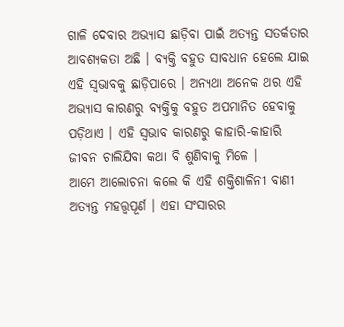ଗାଳି ଦେବାର ଅଭ୍ୟାସ ଛାଡ଼ିବା ପାଇଁ ଅତ୍ୟନ୍ତ ସତର୍କତାର ଆବଶ୍ୟକତା ଅଛି । ବ୍ୟକ୍ତି ବହୁତ ସାବଧାନ ହେଲେ ଯାଇ ଏହି ସ୍ୱଭାବକୁ ଛାଡ଼ିପାରେ । ଅନ୍ୟଥା ଅନେକ ଥର ଏହି ଅଭ୍ୟାସ କାରଣରୁ ବ୍ୟକ୍ତିକୁ ବହୁତ ଅପମାନିତ ହେବାକୁ ପଡ଼ିଥାଏ । ଏହି ସ୍ୱଭାବ କାରଣରୁ କାହାରି-କାହାରି ଜୀବନ ଚାଲିଯିବା କଥା ବି ଶୁଣିବାକୁ ମିଳେ ।
ଆମେ ଆଲୋଚନା କଲେ କି ଏହି ଶକ୍ତିଶାଳିନୀ ବାଣୀ ଅତ୍ୟନ୍ତ ମହତ୍ତ୍ଵପୂର୍ଣ । ଏହା ସଂସାରର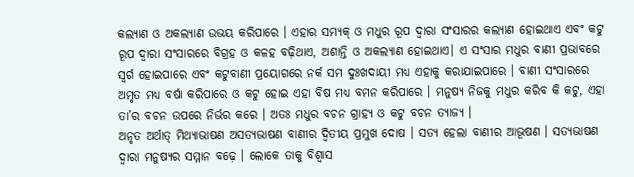କଲ୍ୟାଣ ଓ ଅକଲ୍ୟାଣ ଉଭୟ କରିପାରେ । ଏହାର ସମ୍ୟକ୍ ଓ ମଧୁର ରୂପ ଦ୍ଵାରା ସଂସାରର କଲ୍ୟାଣ ହୋଇଥାଏ ଏବଂ କଟୁ ରୂପ ଦ୍ଵାରା ସଂସାରରେ ବିଗ୍ରହ ଓ କଳହ ବଢ଼ିଥାଏ, ଅଶାନ୍ତି ଓ ଅକଲ୍ୟାଣ ହୋଇଥାଏ। ଏ ସଂସାର ମଧୁର ବାଣୀ ପ୍ରଭାବରେ ସ୍ୱର୍ଗ ହୋଇପାରେ ଏବଂ କଟୁବାଣୀ ପ୍ରୟୋଗରେ ନର୍କ ସମ ଦୁଃଖଦାୟୀ ମଧ୍ୟ ଏହାକୁ କରାଯାଇପାରେ । ବାଣୀ ସଂସାରରେ ଅମୃତ ମଧ୍ୟ ବର୍ଷା କରିପାରେ ଓ କଟୁ ହୋଇ ଏହା ବିଷ ମଧ୍ୟ ବମନ କରିପାରେ । ମନୁଷ୍ୟ ନିଜକୁ ମଧୁର କରିବ କି କଟୁ, ଏହା ତା’ର ବଚନ ଉପରେ ନିର୍ଭର କରେ । ଅତଃ ମଧୁର ବଚନ ଗ୍ରାହ୍ୟ ଓ କଟୁ ବଚନ ତ୍ୟାଜ୍ୟ ।
ଅନୃତ ଅର୍ଥାତ୍ ମିଥ୍ୟାଭାଷଣ ଅସତ୍ୟଭାଷଣ ବାଣୀର ଦ୍ଵିତୀୟ ପ୍ରମୁଖ ଦୋଷ । ସତ୍ୟ ହେଲା ବାଣୀର ଆଭୂଷଣ । ସତ୍ୟଭାଷଣ ଦ୍ବାରା ମନୁଷ୍ୟର ସମ୍ମାନ ବଢ଼େ । ଲୋକେ ତାକୁ ବିଶ୍ଵାସ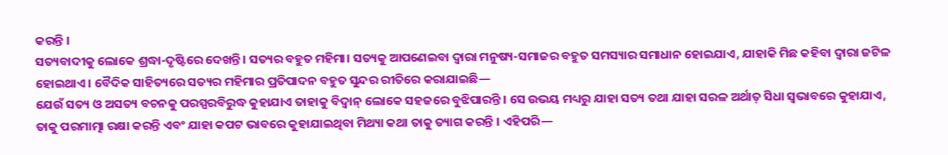କରନ୍ତି ।
ସତ୍ୟବାଦୀକୁ ଲୋକେ ଶ୍ରଦ୍ଧା-ଦୃଷ୍ଟିରେ ଦେଖନ୍ତି । ସତ୍ୟର ବହୁତ ମହିମା। ସତ୍ୟକୁ ଆପଣେଇବା ଦ୍ଵାରା ମନୁଷ୍ୟ-ସମାଜର ବହୁତ ସମସ୍ୟାର ସମାଧାନ ହୋଇଯାଏ, ଯାହାକି ମିଛ କହିବା ଦ୍ବାରା ଜଟିଳ ହୋଇଥାଏ । ବୈଦିକ ସାହିତ୍ୟରେ ସତ୍ୟର ମହିମାର ପ୍ରତିପାଦନ ବହୁତ ସୁନ୍ଦର ରୀତିରେ କରାଯାଇଛି—
ଯେଉଁ ସତ୍ୟ ଓ ଅସତ୍ୟ ବଚନକୁ ପରସ୍ପରବିରୁଦ୍ଧ କୁହାଯାଏ ତାହାକୁ ବିଦ୍ୱାନ୍ ଲୋକେ ସହଜରେ ବୁଝିପାରନ୍ତି । ସେ ଉଭୟ ମଧ୍ୟରୁ ଯାହା ସତ୍ୟ ତଥା ଯାହା ସରଳ ଅର୍ଥାତ୍ ସିଧା ସ୍ୱଭାବରେ କୁହାଯାଏ, ତାକୁ ପରମାତ୍ମା ରକ୍ଷା କରନ୍ତି ଏବଂ ଯାହା କପଟ ଭାବରେ କୁହାଯାଇଥିବା ମିଥ୍ୟା କଥା ତାକୁ ତ୍ୟାଗ କରନ୍ତି । ଏହିପରି—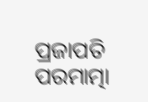ପ୍ରଜାପତି ପରମାତ୍ମା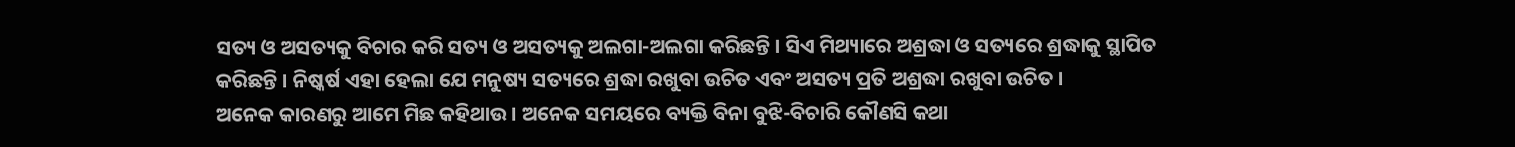ସତ୍ୟ ଓ ଅସତ୍ୟକୁ ବିଚାର କରି ସତ୍ୟ ଓ ଅସତ୍ୟକୁ ଅଲଗା-ଅଲଗା କରିଛନ୍ତି । ସିଏ ମିଥ୍ୟାରେ ଅଶ୍ରଦ୍ଧା ଓ ସତ୍ୟରେ ଶ୍ରଦ୍ଧାକୁ ସ୍ଥାପିତ କରିଛନ୍ତି । ନିଷ୍କର୍ଷ ଏହା ହେଲା ଯେ ମନୁଷ୍ୟ ସତ୍ୟରେ ଶ୍ରଦ୍ଧା ରଖୁବା ଉଚିତ ଏବଂ ଅସତ୍ୟ ପ୍ରତି ଅଶ୍ରଦ୍ଧା ରଖୁବା ଉଚିତ ।
ଅନେକ କାରଣରୁ ଆମେ ମିଛ କହିଥାଉ । ଅନେକ ସମୟରେ ବ୍ୟକ୍ତି ବିନା ବୁଝି-ବିଚାରି କୌଣସି କଥା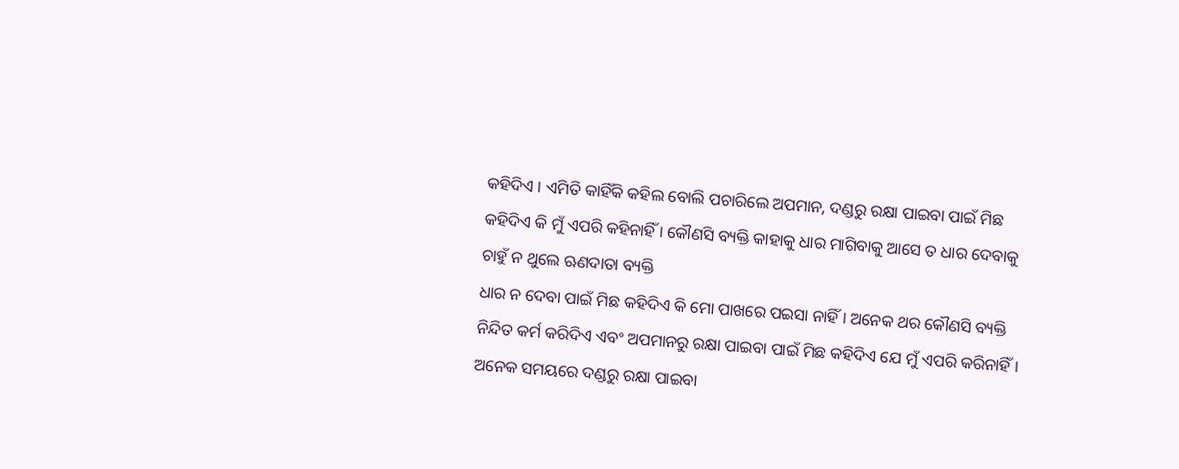କହିଦିଏ । ଏମିତି କାହିଁକି କହିଲ ବୋଲି ପଚାରିଲେ ଅପମାନ, ଦଣ୍ଡରୁ ରକ୍ଷା ପାଇବା ପାଇଁ ମିଛ କହିଦିଏ କି ମୁଁ ଏପରି କହିନାହିଁ । କୌଣସି ବ୍ୟକ୍ତି କାହାକୁ ଧାର ମାଗିବାକୁ ଆସେ ତ ଧାର ଦେବାକୁ ଚାହୁଁ ନ ଥୁଲେ ଋଣଦାତା ବ୍ୟକ୍ତି
ଧାର ନ ଦେବା ପାଇଁ ମିଛ କହିଦିଏ କି ମୋ ପାଖରେ ପଇସା ନାହିଁ । ଅନେକ ଥର କୌଣସି ବ୍ୟକ୍ତି ନିନ୍ଦିତ କର୍ମ କରିଦିଏ ଏବଂ ଅପମାନରୁ ରକ୍ଷା ପାଇବା ପାଇଁ ମିଛ କହିଦିଏ ଯେ ମୁଁ ଏପରି କରିନାହିଁ । ଅନେକ ସମୟରେ ଦଣ୍ଡରୁ ରକ୍ଷା ପାଇବା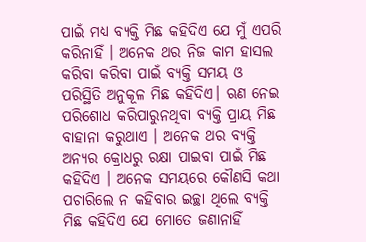ପାଇଁ ମଧ୍ୟ ବ୍ୟକ୍ତି ମିଛ କହିଦିଏ ଯେ ମୁଁ ଏପରି କରିନାହିଁ । ଅନେକ ଥର ନିଜ କାମ ହାସଲ କରିବା କରିବା ପାଇଁ ବ୍ୟକ୍ତି ସମୟ ଓ ପରିସ୍ଥିତି ଅନୁକୂଳ ମିଛ କହିଦିଏ। ଋଣ ନେଇ ପରିଶୋଧ କରିପାରୁନଥିବା ବ୍ୟକ୍ତି ପ୍ରାୟ ମିଛ ବାହାନା କରୁଥାଏ । ଅନେକ ଥର ବ୍ୟକ୍ତି ଅନ୍ୟର କ୍ରୋଧରୁ ରକ୍ଷା ପାଇବା ପାଇଁ ମିଛ କହିଦିଏ । ଅନେକ ସମୟରେ କୌଣସି କଥା ପଚାରିଲେ ନ କହିବାର ଇଚ୍ଛା ଥିଲେ ବ୍ୟକ୍ତି ମିଛ କହିଦିଏ ଯେ ମୋତେ ଜଣାନାହିଁ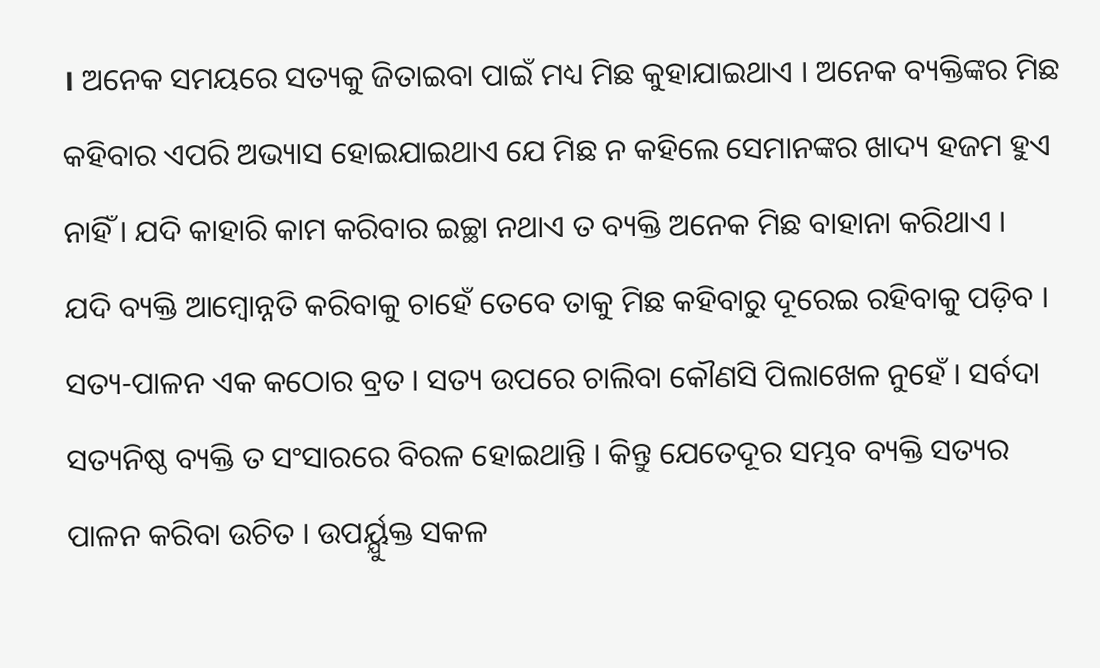। ଅନେକ ସମୟରେ ସତ୍ୟକୁ ଜିତାଇବା ପାଇଁ ମଧ୍ୟ ମିଛ କୁହାଯାଇଥାଏ । ଅନେକ ବ୍ୟକ୍ତିଙ୍କର ମିଛ କହିବାର ଏପରି ଅଭ୍ୟାସ ହୋଇଯାଇଥାଏ ଯେ ମିଛ ନ କହିଲେ ସେମାନଙ୍କର ଖାଦ୍ୟ ହଜମ ହୁଏ ନାହିଁ । ଯଦି କାହାରି କାମ କରିବାର ଇଚ୍ଛା ନଥାଏ ତ ବ୍ୟକ୍ତି ଅନେକ ମିଛ ବାହାନା କରିଥାଏ ।
ଯଦି ବ୍ୟକ୍ତି ଆମ୍ବୋନ୍ନତି କରିବାକୁ ଚାହେଁ ତେବେ ତାକୁ ମିଛ କହିବାରୁ ଦୂରେଇ ରହିବାକୁ ପଡ଼ିବ । ସତ୍ୟ-ପାଳନ ଏକ କଠୋର ବ୍ରତ । ସତ୍ୟ ଉପରେ ଚାଲିବା କୌଣସି ପିଲାଖେଳ ନୁହେଁ । ସର୍ବଦା ସତ୍ୟନିଷ୍ଠ ବ୍ୟକ୍ତି ତ ସଂସାରରେ ବିରଳ ହୋଇଥାନ୍ତି । କିନ୍ତୁ ଯେତେଦୂର ସମ୍ଭବ ବ୍ୟକ୍ତି ସତ୍ୟର ପାଳନ କରିବା ଉଚିତ । ଉପର୍ୟ୍ଯୁକ୍ତ ସକଳ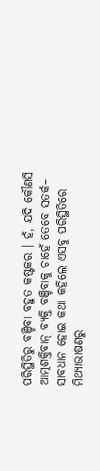ପରିସ୍ଥିତିରୁ ବଞ୍ଚିବା ବହୁତ କଷ୍ଟକର । ହଁ, ଯଦି କୌଣସି ଆତ୍ମଶକ୍ତିବାନ୍ ବ୍ୟକ୍ତି ବଞ୍ଚିବାକୁ ଚାହେଁ ତେବେ ସତର୍କ– ସାବଧାନ ହୋଇ କଥା କହିଲେ ଏସବୁ ପରିସ୍ଥିତିରେ ମିଥ୍ୟାଭାଷଣରୁ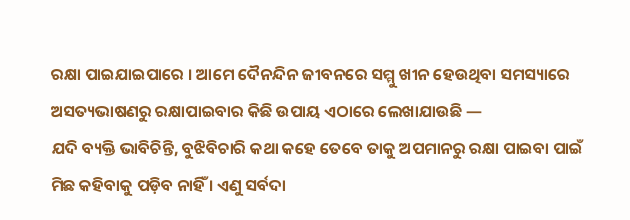ରକ୍ଷା ପାଇଯାଇପାରେ । ଆମେ ଦୈନନ୍ଦିନ ଜୀବନରେ ସମ୍ମୁ ଖୀନ ହେଉଥିବା ସମସ୍ୟାରେ ଅସତ୍ୟଭାଷଣରୁ ରକ୍ଷାପାଇବାର କିଛି ଉପାୟ ଏଠାରେ ଲେଖାଯାଉଛି —
ଯଦି ବ୍ୟକ୍ତି ଭାବିଚିନ୍ତି, ବୁଝିବିଚାରି କଥା କହେ ତେବେ ତାକୁ ଅପମାନରୁ ରକ୍ଷା ପାଇବା ପାଇଁ ମିଛ କହିବାକୁ ପଡ଼ିବ ନାହିଁ । ଏଣୁ ସର୍ବଦା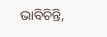ଭାବିଚିନ୍ତି,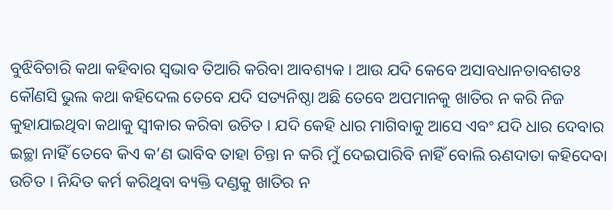ବୁଝିବିଚାରି କଥା କହିବାର ସ୍ୱଭାବ ତିଆରି କରିବା ଆବଶ୍ୟକ । ଆଉ ଯଦି କେବେ ଅସାବଧାନତାବଶତଃ କୌଣସି ଭୁଲ କଥା କହିଦେଲ ତେବେ ଯଦି ସତ୍ୟନିଷ୍ଠା ଅଛି ତେବେ ଅପମାନକୁ ଖାତିର ନ କରି ନିଜ କୁହାଯାଇଥିବା କଥାକୁ ସ୍ଵୀକାର କରିବା ଉଚିତ । ଯଦି କେହି ଧାର ମାଗିବାକୁ ଆସେ ଏବଂ ଯଦି ଧାର ଦେବାର ଇଚ୍ଛା ନାହିଁ ତେବେ କିଏ କ’ଣ ଭାବିବ ତାହା ଚିନ୍ତା ନ କରି ମୁଁ ଦେଇପାରିବି ନାହିଁ ବୋଲି ଋଣଦାତା କହିଦେବା ଉଚିତ । ନିନ୍ଦିତ କର୍ମ କରିଥିବା ବ୍ୟକ୍ତି ଦଣ୍ଡକୁ ଖାତିର ନ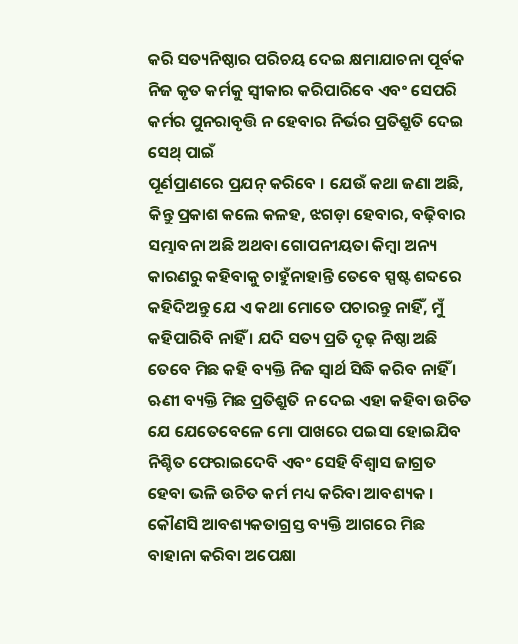କରି ସତ୍ୟନିଷ୍ଠାର ପରିଚୟ ଦେଇ କ୍ଷମାଯାଚନା ପୂର୍ବକ ନିଜ କୃତ କର୍ମକୁ ସ୍ଵୀକାର କରିପାରିବେ ଏବଂ ସେପରି କର୍ମର ପୁନରାବୃତ୍ତି ନ ହେବାର ନିର୍ଭର ପ୍ରତିଶ୍ରୁତି ଦେଇ ସେଥ୍ ପାଇଁ
ପୂର୍ଣପ୍ରାଣରେ ପ୍ରଯନ୍ କରିବେ । ଯେଉଁ କଥା ଜଣା ଅଛି, କିନ୍ତୁ ପ୍ରକାଶ କଲେ କଳହ, ଝଗଡ଼ା ହେବାର, ବଢ଼ିବାର ସମ୍ଭାବନା ଅଛି ଅଥବା ଗୋପନୀୟତା କିମ୍ବା ଅନ୍ୟ କାରଣରୁ କହିବାକୁ ଚାହୁଁନାହାନ୍ତି ତେବେ ସ୍ପଷ୍ଟ ଶବ୍ଦରେ କହିଦିଅନ୍ତୁ ଯେ ଏ କଥା ମୋତେ ପଚାରନ୍ତୁ ନାହିଁ, ମୁଁ କହିପାରିବି ନାହିଁ । ଯଦି ସତ୍ୟ ପ୍ରତି ଦୃଢ଼ ନିଷ୍ଠା ଅଛି ତେବେ ମିଛ କହି ବ୍ୟକ୍ତି ନିଜ ସ୍ୱାର୍ଥ ସିଦ୍ଧି କରିବ ନାହିଁ ।
ଋଣୀ ବ୍ୟକ୍ତି ମିଛ ପ୍ରତିଶ୍ରୁତି ନ ଦେଇ ଏହା କହିବା ଉଚିତ ଯେ ଯେତେବେଳେ ମୋ ପାଖରେ ପଇସା ହୋଇଯିବ ନିଶ୍ଚିତ ଫେରାଇଦେବି ଏବଂ ସେହି ବିଶ୍ଵାସ ଜାଗ୍ରତ ହେବା ଭଳି ଉଚିତ କର୍ମ ମଧ୍ୟ କରିବା ଆବଶ୍ୟକ । କୌଣସି ଆବଶ୍ୟକତାଗ୍ରସ୍ତ ବ୍ୟକ୍ତି ଆଗରେ ମିଛ ବାହାନା କରିବା ଅପେକ୍ଷା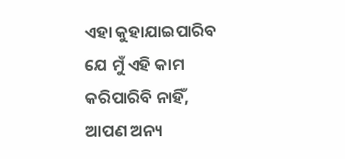ଏହା କୁହାଯାଇପାରିବ ଯେ ମୁଁ ଏହି କାମ କରିପାରିବି ନାହିଁ, ଆପଣ ଅନ୍ୟ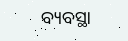ବ୍ୟବସ୍ଥା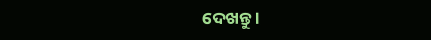ଦେଖନ୍ତୁ ।